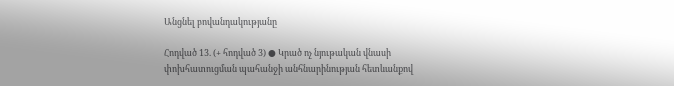Անցնել բովանդակությանը

Հոդված 13. (+ հոդված 3) ● Կրած ոչ նյութական վնասի փոխհատուցման պահանջի անհնարինության հետևանքով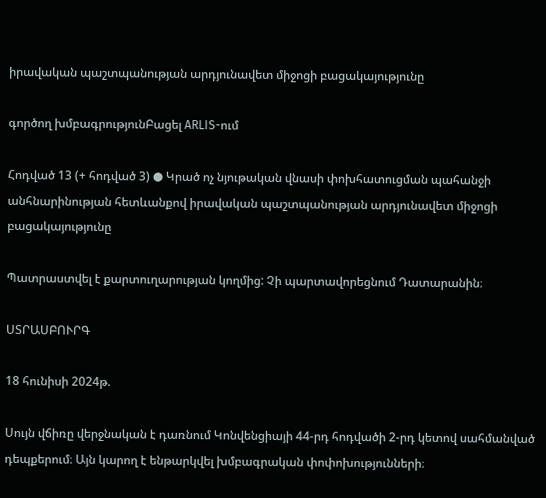իրավական պաշտպանության արդյունավետ միջոցի բացակայությունը

գործող խմբագրությունԲացել ARLIS-ում

Հոդված 13 (+ հոդված 3) ● Կրած ոչ նյութական վնասի փոխհատուցման պահանջի անհնարինության հետևանքով իրավական պաշտպանության արդյունավետ միջոցի բացակայությունը

Պատրաստվել է քարտուղարության կողմից: Չի պարտավորեցնում Դատարանին։

ՍՏՐԱՍԲՈՒՐԳ

18 հունիսի 2024թ.

Սույն վճիռը վերջնական է դառնում Կոնվենցիայի 44-րդ հոդվածի 2-րդ կետով սահմանված դեպքերում։ Այն կարող է ենթարկվել խմբագրական փոփոխությունների։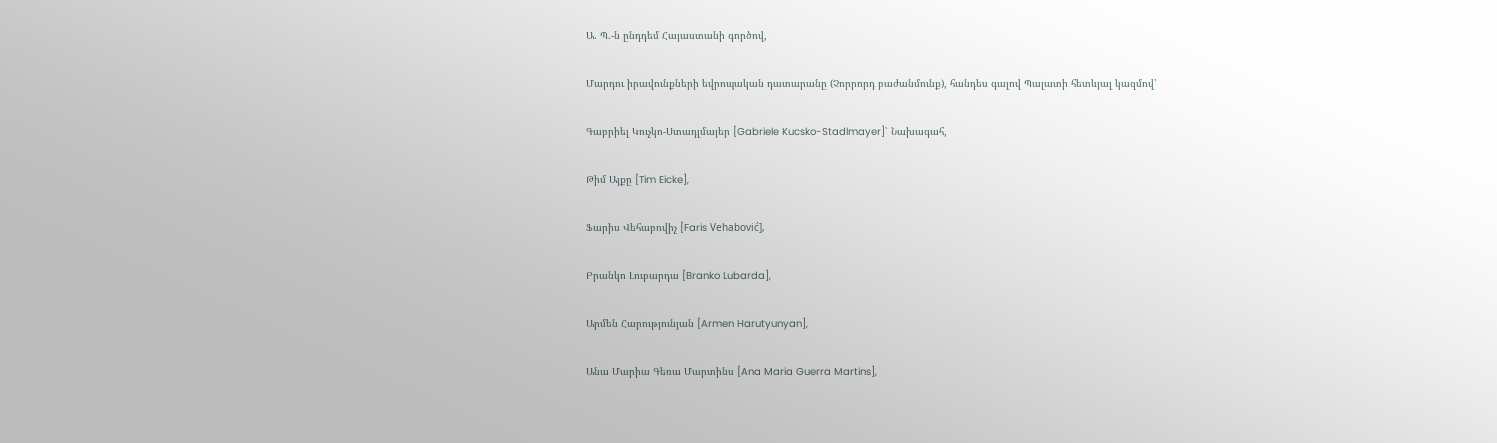Ա. Պ.-ն ընդդեմ Հայաստանի գործով,

Մարդու իրավունքների եվրոպական դատարանը (Չորրորդ բաժանմունք), հանդես գալով Պալատի հետևյալ կազմով՝

Գաբրիել Կուչկո-Ստադլմայեր [Gabriele Kucsko-Stadlmayer]՝ Նախագահ,

Թիմ Այքը [Tim Eicke],

Ֆարիս Վեհաբովիչ [Faris Vehabović],

Բրանկո Լուբարդա [Branko Lubarda],

Արմեն Հարությունյան [Armen Harutyunyan],

Անա Մարիա Գեռա Մարտինս [Ana Maria Guerra Martins],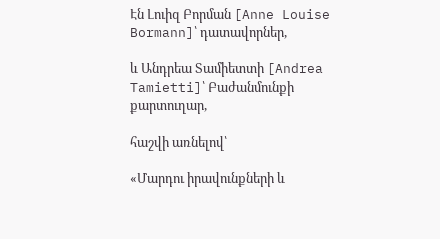Էն Լուիզ Բորման [Anne Louise Bormann]՝ դատավորներ,

և Անդրեա Տամիետտի [Andrea Tamietti]՝ Բաժանմունքի քարտուղար,

հաշվի առնելով՝

«Մարդու իրավունքների և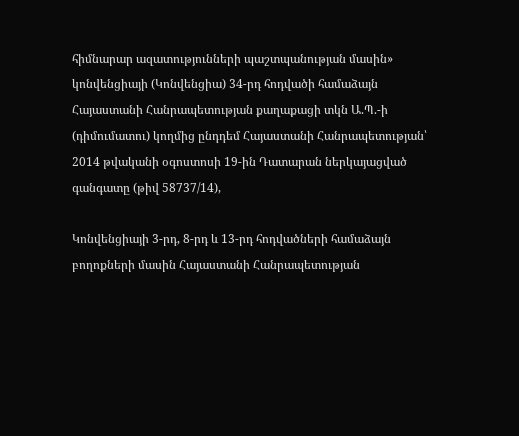հիմնարար ազատությունների պաշտպանության մասին» կոնվենցիայի (Կոնվենցիա) 34-րդ հոդվածի համաձայն Հայաստանի Հանրապետության քաղաքացի տկն Ա.Պ.-ի (դիմումատու) կողմից ընդդեմ Հայաստանի Հանրապետության՝ 2014 թվականի օգոստոսի 19-ին Դատարան ներկայացված գանգատը (թիվ 58737/14),

Կոնվենցիայի 3-րդ, 8-րդ և 13-րդ հոդվածների համաձայն բողոքների մասին Հայաստանի Հանրապետության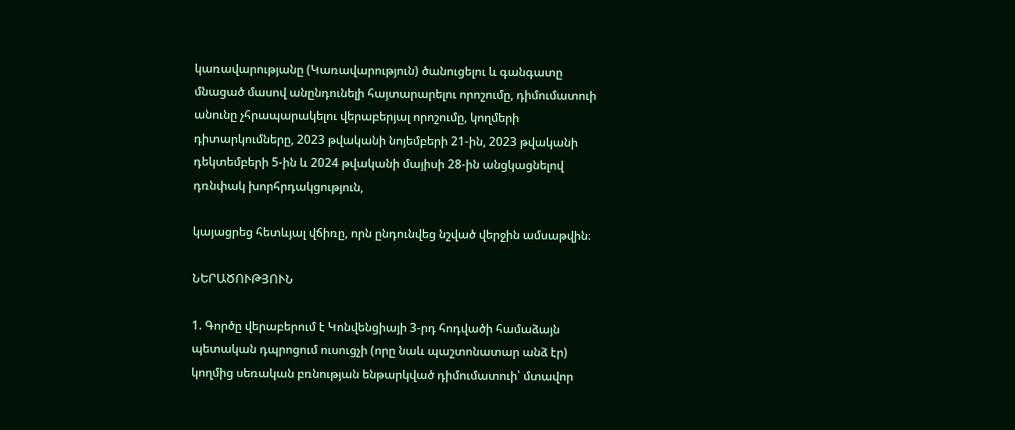կառավարությանը (Կառավարություն) ծանուցելու և գանգատը մնացած մասով անընդունելի հայտարարելու որոշումը, դիմումատուի անունը չհրապարակելու վերաբերյալ որոշումը, կողմերի դիտարկումները, 2023 թվականի նոյեմբերի 21-ին, 2023 թվականի դեկտեմբերի 5-ին և 2024 թվականի մայիսի 28-ին անցկացնելով դռնփակ խորհրդակցություն,

կայացրեց հետևյալ վճիռը, որն ընդունվեց նշված վերջին ամսաթվին։

ՆԵՐԱԾՈՒԹՅՈՒՆ

1. Գործը վերաբերում է Կոնվենցիայի 3-րդ հոդվածի համաձայն պետական դպրոցում ուսուցչի (որը նաև պաշտոնատար անձ էր) կողմից սեռական բռնության ենթարկված դիմումատուի՝ մտավոր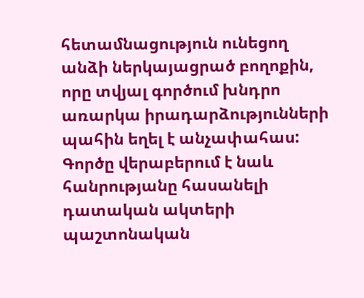հետամնացություն ունեցող անձի ներկայացրած բողոքին, որը տվյալ գործում խնդրո առարկա իրադարձությունների պահին եղել է անչափահաս: Գործը վերաբերում է նաև հանրությանը հասանելի դատական ակտերի պաշտոնական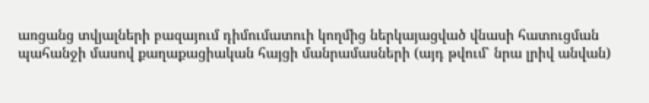առցանց տվյալների բազայում դիմումատուի կողմից ներկայացված վնասի հատուցման պահանջի մասով քաղաքացիական հայցի մանրամասների (այդ թվում՝ նրա լրիվ անվան)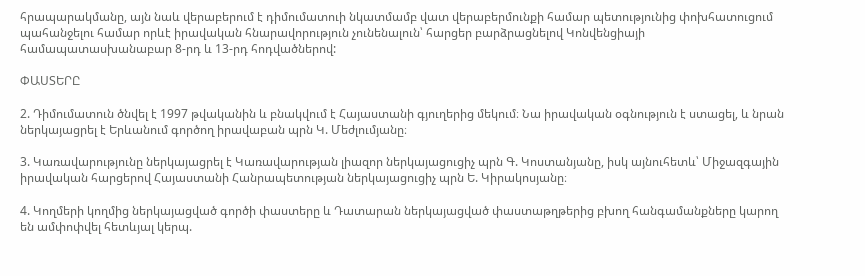հրապարակմանը, այն նաև վերաբերում է դիմումատուի նկատմամբ վատ վերաբերմունքի համար պետությունից փոխհատուցում պահանջելու համար որևէ իրավական հնարավորություն չունենալուն՝ հարցեր բարձրացնելով Կոնվենցիայի համապատասխանաբար 8-րդ և 13-րդ հոդվածներով:

ՓԱՍՏԵՐԸ

2. Դիմումատուն ծնվել է 1997 թվականին և բնակվում է Հայաստանի գյուղերից մեկում։ Նա իրավական օգնություն է ստացել, և նրան ներկայացրել է Երևանում գործող իրավաբան պրն Կ. Մեժլումյանը։

3. Կառավարությունը ներկայացրել է Կառավարության լիազոր ներկայացուցիչ պրն Գ. Կոստանյանը, իսկ այնուհետև՝ Միջազգային իրավական հարցերով Հայաստանի Հանրապետության ներկայացուցիչ պրն Ե. Կիրակոսյանը։

4. Կողմերի կողմից ներկայացված գործի փաստերը և Դատարան ներկայացված փաստաթղթերից բխող հանգամանքները կարող են ամփոփվել հետևյալ կերպ.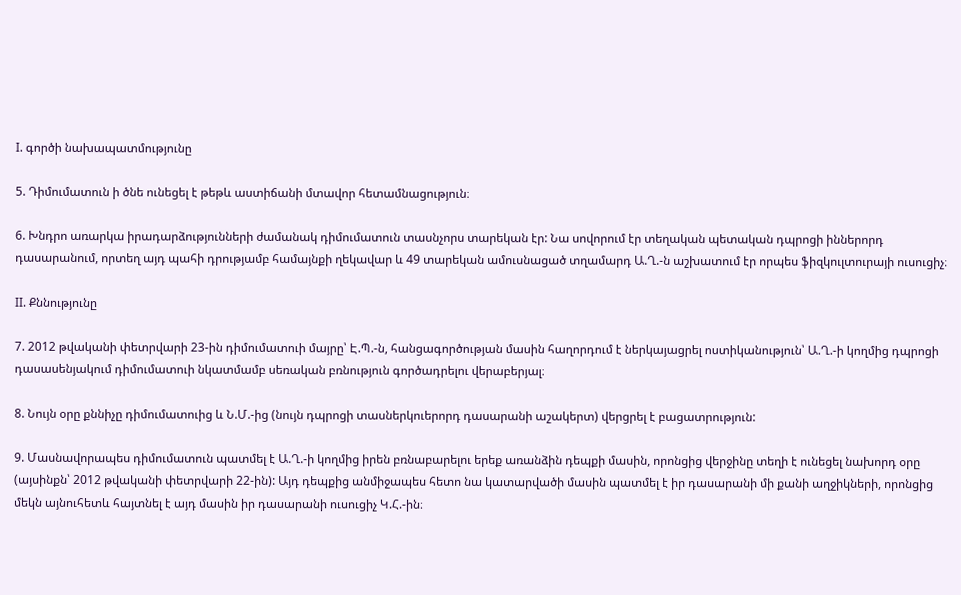I. գործի նախապատմությունը

5. Դիմումատուն ի ծնե ունեցել է թեթև աստիճանի մտավոր հետամնացություն։

6. Խնդրո առարկա իրադարձությունների ժամանակ դիմումատուն տասնչորս տարեկան էր: Նա սովորում էր տեղական պետական դպրոցի իններորդ դասարանում, որտեղ այդ պահի դրությամբ համայնքի ղեկավար և 49 տարեկան ամուսնացած տղամարդ Ա.Ղ.-ն աշխատում էր որպես ֆիզկուլտուրայի ուսուցիչ։

II. Քննությունը

7. 2012 թվականի փետրվարի 23-ին դիմումատուի մայրը՝ Է.Պ.-ն, հանցագործության մասին հաղորդում է ներկայացրել ոստիկանություն՝ Ա.Ղ.-ի կողմից դպրոցի դասասենյակում դիմումատուի նկատմամբ սեռական բռնություն գործադրելու վերաբերյալ։

8. Նույն օրը քննիչը դիմումատուից և Ն.Մ.-ից (նույն դպրոցի տասներկուերորդ դասարանի աշակերտ) վերցրել է բացատրություն:

9. Մասնավորապես դիմումատուն պատմել է Ա.Ղ.-ի կողմից իրեն բռնաբարելու երեք առանձին դեպքի մասին, որոնցից վերջինը տեղի է ունեցել նախորդ օրը (այսինքն՝ 2012 թվականի փետրվարի 22-ին): Այդ դեպքից անմիջապես հետո նա կատարվածի մասին պատմել է իր դասարանի մի քանի աղջիկների, որոնցից մեկն այնուհետև հայտնել է այդ մասին իր դասարանի ուսուցիչ Կ.Հ.-ին։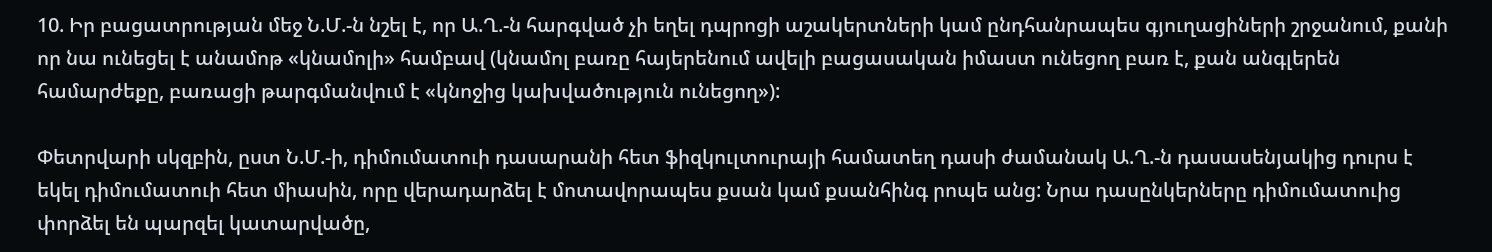10. Իր բացատրության մեջ Ն.Մ.-ն նշել է, որ Ա.Ղ.-ն հարգված չի եղել դպրոցի աշակերտների կամ ընդհանրապես գյուղացիների շրջանում, քանի որ նա ունեցել է անամոթ «կնամոլի» համբավ (կնամոլ բառը հայերենում ավելի բացասական իմաստ ունեցող բառ է, քան անգլերեն համարժեքը, բառացի թարգմանվում է «կնոջից կախվածություն ունեցող»):

Փետրվարի սկզբին, ըստ Ն.Մ.-ի, դիմումատուի դասարանի հետ ֆիզկուլտուրայի համատեղ դասի ժամանակ Ա.Ղ.-ն դասասենյակից դուրս է եկել դիմումատուի հետ միասին, որը վերադարձել է մոտավորապես քսան կամ քսանհինգ րոպե անց: Նրա դասընկերները դիմումատուից փորձել են պարզել կատարվածը,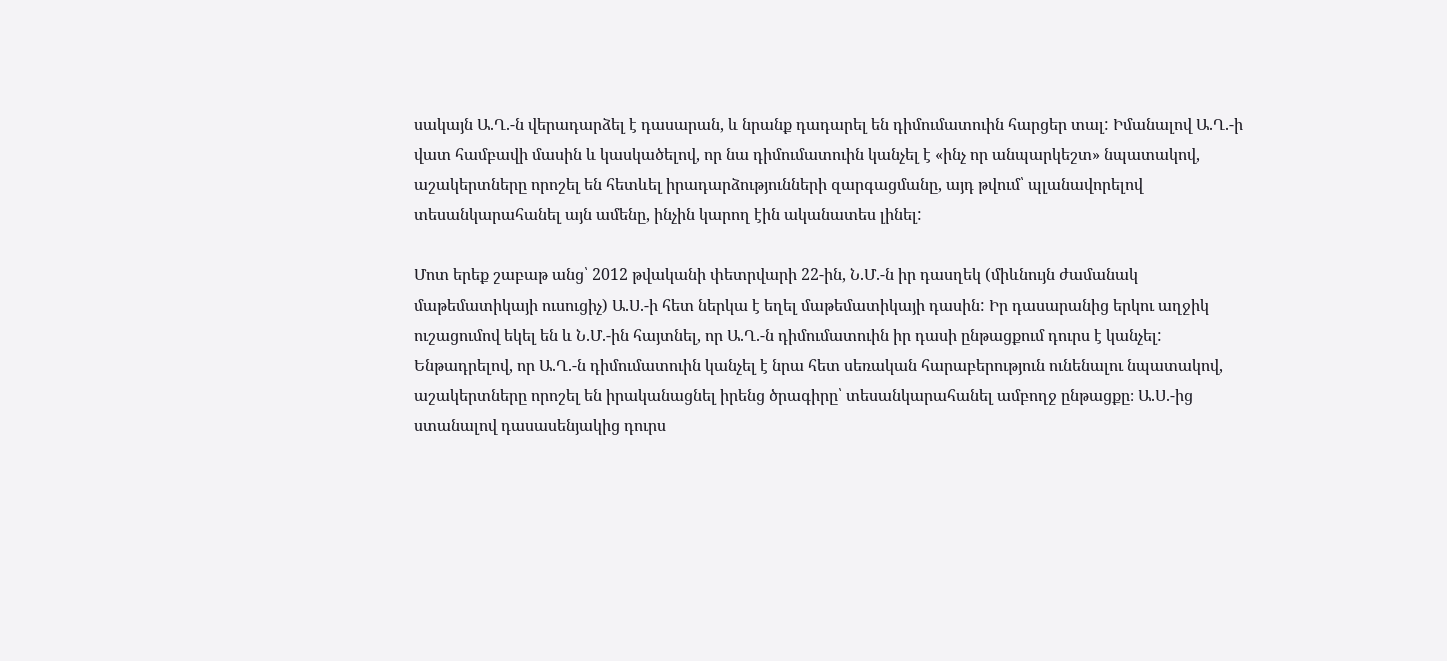սակայն Ա.Ղ.-ն վերադարձել է դասարան, և նրանք դադարել են դիմումատուին հարցեր տալ: Իմանալով Ա.Ղ.-ի վատ համբավի մասին և կասկածելով, որ նա դիմումատուին կանչել է «ինչ որ անպարկեշտ» նպատակով, աշակերտները որոշել են հետևել իրադարձությունների զարգացմանը, այդ թվում՝ պլանավորելով տեսանկարահանել այն ամենը, ինչին կարող էին ականատես լինել:

Մոտ երեք շաբաթ անց՝ 2012 թվականի փետրվարի 22-ին, Ն.Մ.-ն իր դասղեկ (միևնույն ժամանակ մաթեմատիկայի ուսուցիչ) Ա.Ս.-ի հետ ներկա է եղել մաթեմատիկայի դասին: Իր դասարանից երկու աղջիկ ուշացումով եկել են և Ն.Մ.-ին հայտնել, որ Ա.Ղ.-ն դիմումատուին իր դասի ընթացքում դուրս է կանչել: Ենթադրելով, որ Ա.Ղ.-ն դիմումատուին կանչել է նրա հետ սեռական հարաբերություն ունենալու նպատակով, աշակերտները որոշել են իրականացնել իրենց ծրագիրը՝ տեսանկարահանել ամբողջ ընթացքը։ Ա.Ս.-ից ստանալով դասասենյակից դուրս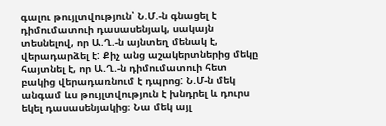գալու թույլտվություն՝ Ն.Մ.-ն գնացել է դիմումատուի դասասենյակ, սակայն տեսնելով, որ Ա.Ղ.-ն այնտեղ մենակ է, վերադարձել է: Քիչ անց աշակերտներից մեկը հայտնել է, որ Ա.Ղ.-ն դիմումատուի հետ բակից վերադառնում է դպրոց: Ն.Մ-ն մեկ անգամ ևս թույլտվություն է խնդրել և դուրս եկել դասասենյակից։ Նա մեկ այլ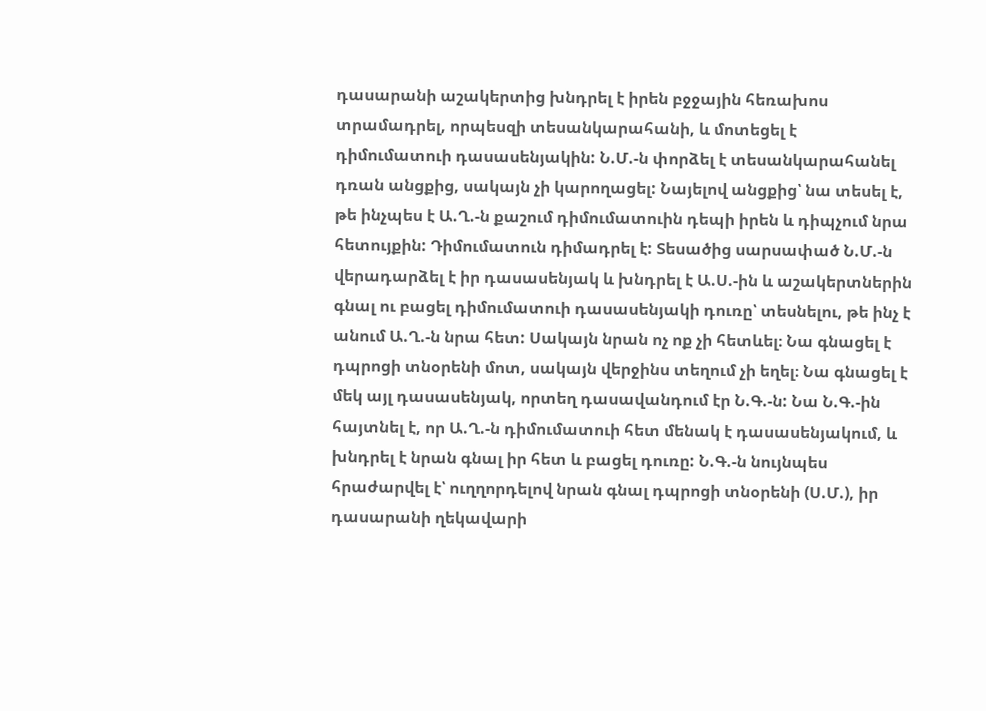դասարանի աշակերտից խնդրել է իրեն բջջային հեռախոս տրամադրել, որպեսզի տեսանկարահանի, և մոտեցել է դիմումատուի դասասենյակին: Ն.Մ.-ն փորձել է տեսանկարահանել դռան անցքից, սակայն չի կարողացել: Նայելով անցքից՝ նա տեսել է, թե ինչպես է Ա.Ղ.-ն քաշում դիմումատուին դեպի իրեն և դիպչում նրա հետույքին: Դիմումատուն դիմադրել է: Տեսածից սարսափած Ն.Մ.-ն վերադարձել է իր դասասենյակ և խնդրել է Ա.Ս.-ին և աշակերտներին գնալ ու բացել դիմումատուի դասասենյակի դուռը՝ տեսնելու, թե ինչ է անում Ա.Ղ.-ն նրա հետ: Սակայն նրան ոչ ոք չի հետևել։ Նա գնացել է դպրոցի տնօրենի մոտ, սակայն վերջինս տեղում չի եղել։ Նա գնացել է մեկ այլ դասասենյակ, որտեղ դասավանդում էր Ն.Գ.-ն: Նա Ն.Գ.-ին հայտնել է, որ Ա.Ղ.-ն դիմումատուի հետ մենակ է դասասենյակում, և խնդրել է նրան գնալ իր հետ և բացել դուռը: Ն.Գ.-ն նույնպես հրաժարվել է՝ ուղղորդելով նրան գնալ դպրոցի տնօրենի (Ս.Մ.), իր դասարանի ղեկավարի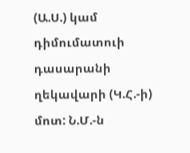(Ա.Ս.) կամ դիմումատուի դասարանի ղեկավարի (Կ.Հ.-ի) մոտ: Ն.Մ.-ն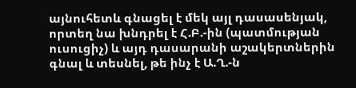այնուհետև գնացել է մեկ այլ դասասենյակ, որտեղ նա խնդրել է Հ.Բ.-ին (պատմության ուսուցիչ) և այդ դասարանի աշակերտներին գնալ և տեսնել, թե ինչ է Ա.Ղ.-ն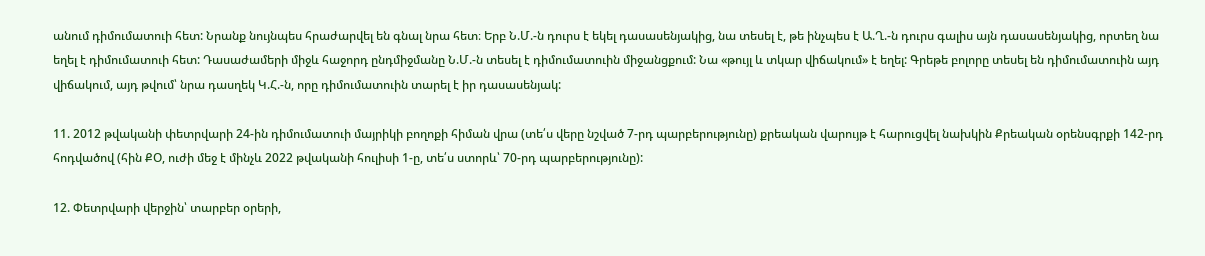անում դիմումատուի հետ: Նրանք նույնպես հրաժարվել են գնալ նրա հետ։ Երբ Ն.Մ.-ն դուրս է եկել դասասենյակից, նա տեսել է, թե ինչպես է Ա.Ղ.-ն դուրս գալիս այն դասասենյակից, որտեղ նա եղել է դիմումատուի հետ: Դասաժամերի միջև հաջորդ ընդմիջմանը Ն.Մ.-ն տեսել է դիմումատուին միջանցքում: Նա «թույլ և տկար վիճակում» է եղել: Գրեթե բոլորը տեսել են դիմումատուին այդ վիճակում, այդ թվում՝ նրա դասղեկ Կ.Հ.-ն, որը դիմումատուին տարել է իր դասասենյակ:

11. 2012 թվականի փետրվարի 24-ին դիմումատուի մայրիկի բողոքի հիման վրա (տե՛ս վերը նշված 7-րդ պարբերությունը) քրեական վարույթ է հարուցվել նախկին Քրեական օրենսգրքի 142-րդ հոդվածով (հին ՔՕ, ուժի մեջ է մինչև 2022 թվականի հուլիսի 1-ը, տե՛ս ստորև՝ 70-րդ պարբերությունը):

12. Փետրվարի վերջին՝ տարբեր օրերի,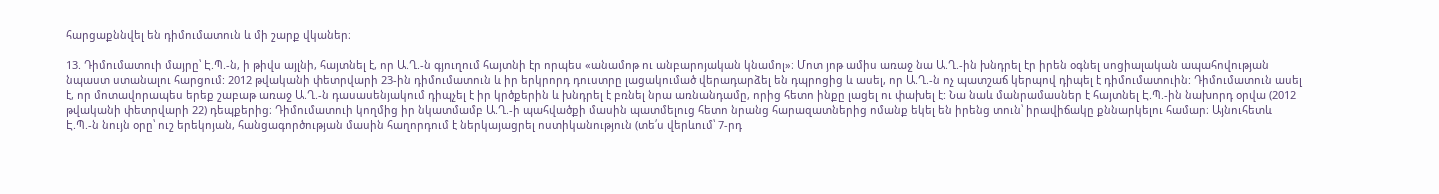հարցաքննվել են դիմումատուն և մի շարք վկաներ։

13. Դիմումատուի մայրը՝ Է.Պ.-ն, ի թիվս այլնի, հայտնել է, որ Ա.Ղ.-ն գյուղում հայտնի էր որպես «անամոթ ու անբարոյական կնամոլ»։ Մոտ յոթ ամիս առաջ նա Ա.Ղ.-ին խնդրել էր իրեն օգնել սոցիալական ապահովության նպաստ ստանալու հարցում: 2012 թվականի փետրվարի 23-ին դիմումատուն և իր երկրորդ դուստրը լացակումած վերադարձել են դպրոցից և ասել, որ Ա.Ղ.-ն ոչ պատշաճ կերպով դիպել է դիմումատուին: Դիմումատուն ասել է, որ մոտավորապես երեք շաբաթ առաջ Ա.Ղ.-ն դասասենյակում դիպչել է իր կրծքերին և խնդրել է բռնել նրա առնանդամը, որից հետո ինքը լացել ու փախել է: Նա նաև մանրամասներ է հայտնել Է.Պ.-ին նախորդ օրվա (2012 թվականի փետրվարի 22) դեպքերից։ Դիմումատուի կողմից իր նկատմամբ Ա.Ղ.-ի պահվածքի մասին պատմելուց հետո նրանց հարազատներից ոմանք եկել են իրենց տուն՝ իրավիճակը քննարկելու համար։ Այնուհետև Է.Պ.-ն նույն օրը՝ ուշ երեկոյան, հանցագործության մասին հաղորդում է ներկայացրել ոստիկանություն (տե՛ս վերևում՝ 7-րդ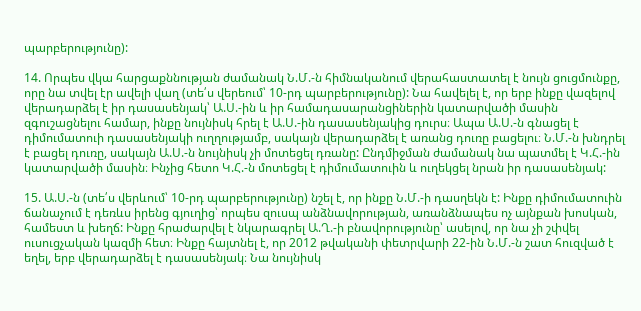պարբերությունը):

14. Որպես վկա հարցաքննության ժամանակ Ն.Մ.-ն հիմնականում վերահաստատել է նույն ցուցմունքը, որը նա տվել էր ավելի վաղ (տե՛ս վերեում՝ 10-րդ պարբերությունը): Նա հավելել է, որ երբ ինքը վազելով վերադարձել է իր դասասենյակ՝ Ա.Ս.-ին և իր համադասարանցիներին կատարվածի մասին զգուշացնելու համար, ինքը նույնիսկ հրել է Ա.Ս.-ին դասասենյակից դուրս։ Ապա Ա.Ս.-ն գնացել է դիմումատուի դասասենյակի ուղղությամբ, սակայն վերադարձել է առանց դուռը բացելու։ Ն.Մ.-ն խնդրել է բացել դուռը, սակայն Ա.Ս.-ն նույնիսկ չի մոտեցել դռանը: Ընդմիջման ժամանակ նա պատմել է Կ.Հ.-ին կատարվածի մասին։ Ինչից հետո Կ.Հ.-ն մոտեցել է դիմումատուին և ուղեկցել նրան իր դասասենյակ:

15. Ա.Ս.-ն (տե՛ս վերևում՝ 10-րդ պարբերությունը) նշել է, որ ինքը Ն.Մ.-ի դասղեկն է: Ինքը դիմումատուին ճանաչում է դեռևս իրենց գյուղից՝ որպես զուսպ անձնավորության, առանձնապես ոչ այնքան խոսկան, համեստ և խեղճ: Ինքը հրաժարվել է նկարագրել Ա.Ղ.-ի բնավորությունը՝ ասելով, որ նա չի շփվել ուսուցչական կազմի հետ։ Ինքը հայտնել է, որ 2012 թվականի փետրվարի 22-ին Ն.Մ.-ն շատ հուզված է եղել, երբ վերադարձել է դասասենյակ։ Նա նույնիսկ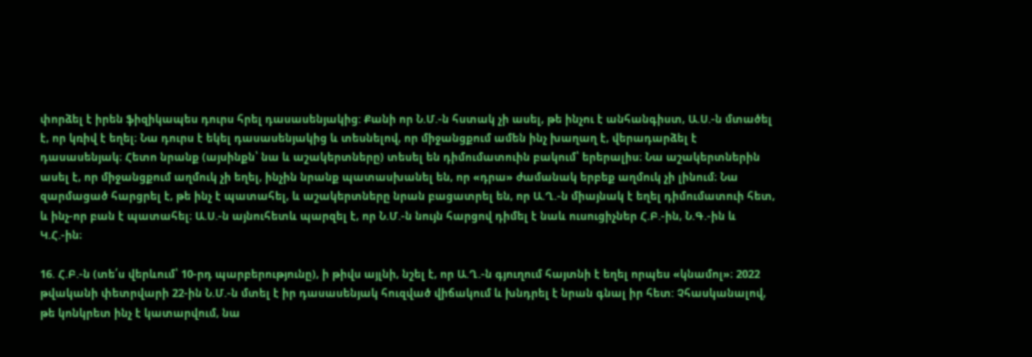փորձել է իրեն ֆիզիկապես դուրս հրել դասասենյակից: Քանի որ Ն.Մ.-ն հստակ չի ասել, թե ինչու է անհանգիստ, Ա.Ս.-ն մտածել է, որ կռիվ է եղել։ Նա դուրս է եկել դասասենյակից և տեսնելով, որ միջանցքում ամեն ինչ խաղաղ է, վերադարձել է դասասենյակ։ Հետո նրանք (այսինքն՝ նա և աշակերտները) տեսել են դիմումատուին բակում՝ երերալիս։ Նա աշակերտներին ասել է, որ միջանցքում աղմուկ չի եղել, ինչին նրանք պատասխանել են, որ «դրա» ժամանակ երբեք աղմուկ չի լինում։ Նա զարմացած հարցրել է, թե ինչ է պատահել, և աշակերտները նրան բացատրել են, որ Ա.Ղ.-ն միայնակ է եղել դիմումատուի հետ, և ինչ-որ բան է պատահել։ Ա.Ս.-ն այնուհետև պարզել է, որ Ն.Մ.-ն նույն հարցով դիմել է նաև ուսուցիչներ Հ.Բ.-ին, Ն.Գ.-ին և Կ.Հ.-ին։

16. Հ.Բ.-ն (տե՛ս վերևում՝ 10-րդ պարբերությունը), ի թիվս այլնի, նշել է, որ Ա.Ղ.-ն գյուղում հայտնի է եղել որպես «կնամոլ»։ 2022 թվականի փետրվարի 22-ին Ն.Մ.-ն մտել է իր դասասենյակ հուզված վիճակում և խնդրել է նրան գնալ իր հետ: Չհասկանալով, թե կոնկրետ ինչ է կատարվում, նա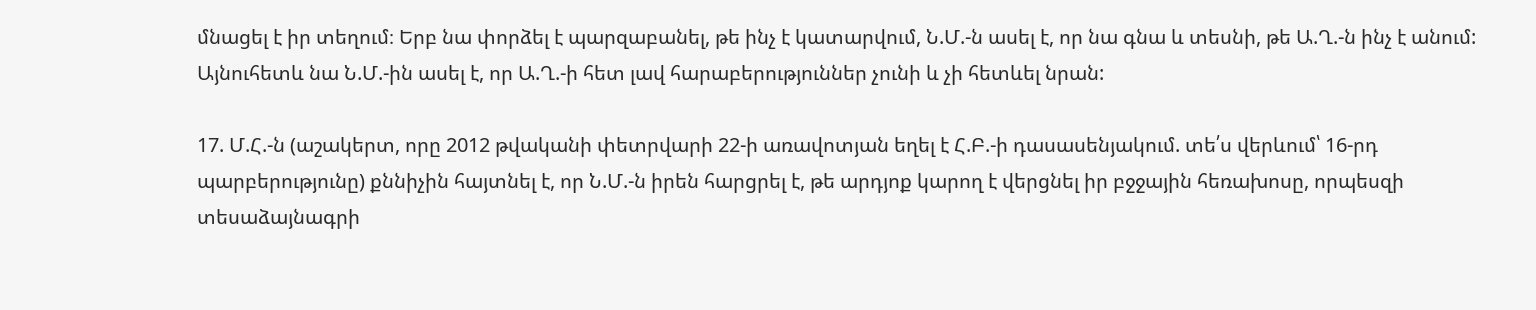մնացել է իր տեղում։ Երբ նա փորձել է պարզաբանել, թե ինչ է կատարվում, Ն.Մ.-ն ասել է, որ նա գնա և տեսնի, թե Ա.Ղ.-ն ինչ է անում: Այնուհետև նա Ն.Մ.-ին ասել է, որ Ա.Ղ.-ի հետ լավ հարաբերություններ չունի և չի հետևել նրան:

17. Մ.Հ.-ն (աշակերտ, որը 2012 թվականի փետրվարի 22-ի առավոտյան եղել է Հ.Բ.-ի դասասենյակում. տե՛ս վերևում՝ 16-րդ պարբերությունը) քննիչին հայտնել է, որ Ն.Մ.-ն իրեն հարցրել է, թե արդյոք կարող է վերցնել իր բջջային հեռախոսը, որպեսզի տեսաձայնագրի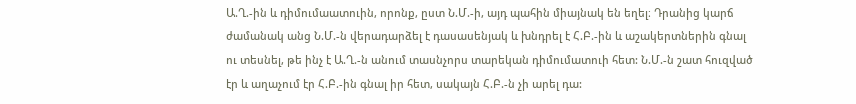Ա.Ղ.-ին և դիմումաատուին, որոնք, ըստ Ն.Մ.-ի, այդ պահին միայնակ են եղել։ Դրանից կարճ ժամանակ անց Ն.Մ.-ն վերադարձել է դասասենյակ և խնդրել է Հ.Բ.-ին և աշակերտներին գնալ ու տեսնել, թե ինչ է Ա.Ղ.-ն անում տասնչորս տարեկան դիմումատուի հետ: Ն.Մ.-ն շատ հուզված էր և աղաչում էր Հ.Բ.-ին գնալ իր հետ, սակայն Հ.Բ.-ն չի արել դա: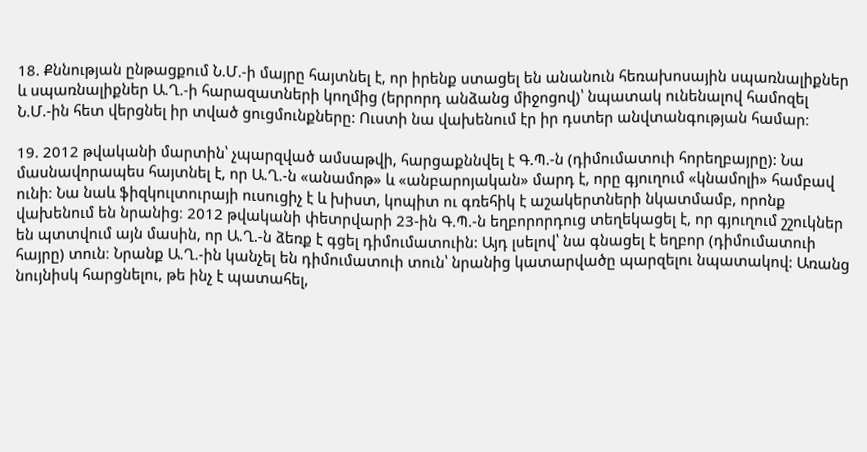18. Քննության ընթացքում Ն.Մ.-ի մայրը հայտնել է, որ իրենք ստացել են անանուն հեռախոսային սպառնալիքներ և սպառնալիքներ Ա.Ղ.-ի հարազատների կողմից (երրորդ անձանց միջոցով)՝ նպատակ ունենալով համոզել Ն.Մ.-ին հետ վերցնել իր տված ցուցմունքները: Ուստի նա վախենում էր իր դստեր անվտանգության համար։

19. 2012 թվականի մարտին՝ չպարզված ամսաթվի, հարցաքննվել է Գ.Պ.-ն (դիմումատուի հորեղբայրը): Նա մասնավորապես հայտնել է, որ Ա.Ղ.-ն «անամոթ» և «անբարոյական» մարդ է, որը գյուղում «կնամոլի» համբավ ունի։ Նա նաև ֆիզկուլտուրայի ուսուցիչ է և խիստ, կոպիտ ու գռեհիկ է աշակերտների նկատմամբ, որոնք վախենում են նրանից։ 2012 թվականի փետրվարի 23-ին Գ.Պ.-ն եղբորորդուց տեղեկացել է, որ գյուղում շշուկներ են պտտվում այն մասին, որ Ա.Ղ.-ն ձեռք է գցել դիմումատուին: Այդ լսելով՝ նա գնացել է եղբոր (դիմումատուի հայրը) տուն։ Նրանք Ա.Ղ.-ին կանչել են դիմումատուի տուն՝ նրանից կատարվածը պարզելու նպատակով: Առանց նույնիսկ հարցնելու, թե ինչ է պատահել,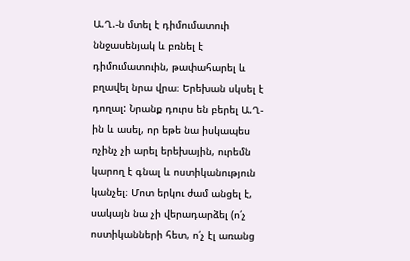Ա.Ղ.-ն մտել է դիմումատուի ննջասենյակ և բռնել է դիմումատուին, թափահարել և բղավել նրա վրա։ Երեխան սկսել է դողալ: Նրանք դուրս են բերել Ա.Ղ-ին և ասել, որ եթե նա իսկապես ոչինչ չի արել երեխային, ուրեմն կարող է գնալ և ոստիկանություն կանչել։ Մոտ երկու ժամ անցել է, սակայն նա չի վերադարձել (ո՛չ ոստիկանների հետ, ո՛չ էլ առանց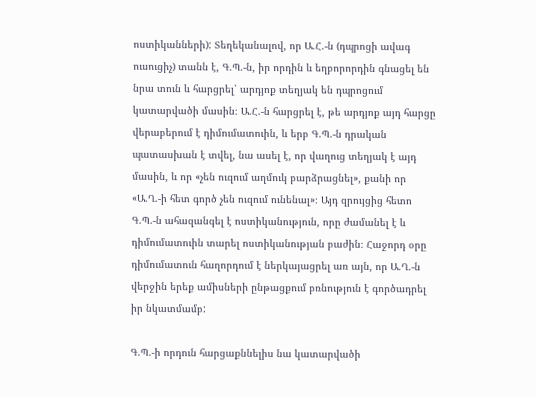ոստիկանների): Տեղեկանալով, որ Ա.Հ.-ն (դպրոցի ավագ ուսուցիչ) տանն է, Գ.Պ.-ն, իր որդին և եղբորորդին գնացել են նրա տուն և հարցրել՝ արդյոք տեղյակ են դպրոցում կատարվածի մասին։ Ա.Հ.-ն հարցրել է, թե արդյոք այդ հարցը վերաբերում է դիմումատուին, և երբ Գ.Պ.-ն դրական պատասխան է տվել, նա ասել է, որ վաղուց տեղյակ է այդ մասին, և որ «չեն ուզում աղմուկ բարձրացնել», քանի որ «Ա.Ղ.-ի հետ գործ չեն ուզում ունենալ»։ Այդ զրույցից հետո Գ.Պ.-ն ահազանգել է ոստիկանություն, որը ժամանել է և դիմումատուին տարել ոստիկանության բաժին։ Հաջորդ օրը դիմումատուն հաղորդում է ներկայացրել առ այն, որ Ա.Ղ.-ն վերջին երեք ամիսների ընթացքում բռնություն է գործադրել իր նկատմամբ:

Գ.Պ.-ի որդուն հարցաքննելիս նա կատարվածի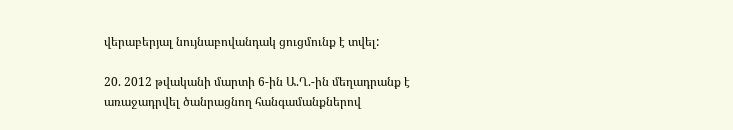վերաբերյալ նույնաբովանդակ ցուցմունք է տվել:

20. 2012 թվականի մարտի 6-ին Ա.Ղ.-ին մեղադրանք է առաջադրվել ծանրացնող հանգամանքներով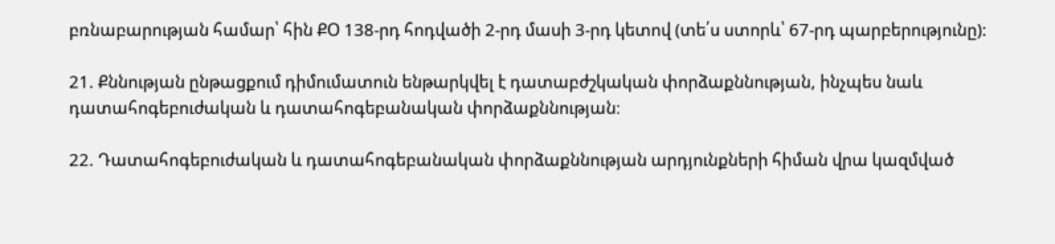բռնաբարության համար՝ հին ՔՕ 138-րդ հոդվածի 2-րդ մասի 3-րդ կետով (տե՛ս ստորև՝ 67-րդ պարբերությունը):

21. Քննության ընթացքում դիմումատուն ենթարկվել է դատաբժշկական փորձաքննության, ինչպես նաև դատահոգեբուժական և դատահոգեբանական փորձաքննության։

22. Դատահոգեբուժական և դատահոգեբանական փորձաքննության արդյունքների հիման վրա կազմված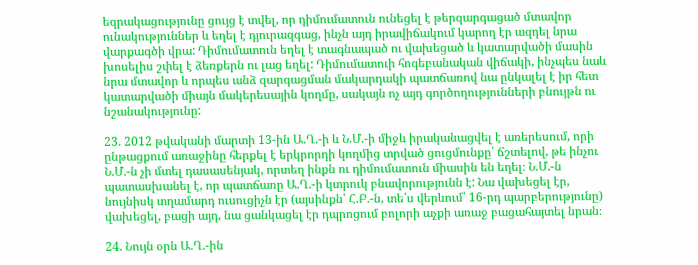եզրակացությունը ցույց է տվել, որ դիմումատուն ունեցել է թերզարգացած մտավոր ունակություններ և եղել է դյուրազգաց, ինչն այդ իրավիճակում կարող էր ազդել նրա վարքագծի վրա: Դիմումատուն եղել է տագնապած ու վախեցած և կատարվածի մասին խոսելիս շփել է ձեռքերն ու լաց եղել: Դիմումատուի հոգեբանական վիճակի, ինչպես նաև նրա մտավոր և որպես անձ զարգացման մակարդակի պատճառով նա ընկալել է իր հետ կատարվածի միայն մակերեսային կողմը, սակայն ոչ այդ գործողությունների բնույթն ու նշանակությունը:

23. 2012 թվականի մարտի 13-ին Ա.Ղ.-ի և Ն.Մ.-ի միջև իրականացվել է առերեսում, որի ընթացքում առաջինը հերքել է երկրորդի կողմից տրված ցուցմունքը՝ ճշտելով, թե ինչու Ն.Մ.-ն չի մտել դասասենյակ, որտեղ ինքն ու դիմումատուն միասին են եղել։ Ն.Մ.-ն պատասխանել է, որ պատճառը Ա.Ղ.-ի կտրուկ բնավորությունն է: Նա վախեցել էր, նույնիսկ տղամարդ ուսուցիչն էր (այսինքն՝ Հ.Բ.-ն, տե՛ս վերևում՝ 16-րդ պարբերությունը) վախեցել, բացի այդ, նա ցանկացել էր դպրոցում բոլորի աչքի առաջ բացահայտել նրան։

24. Նույն օրն Ա.Ղ.-ին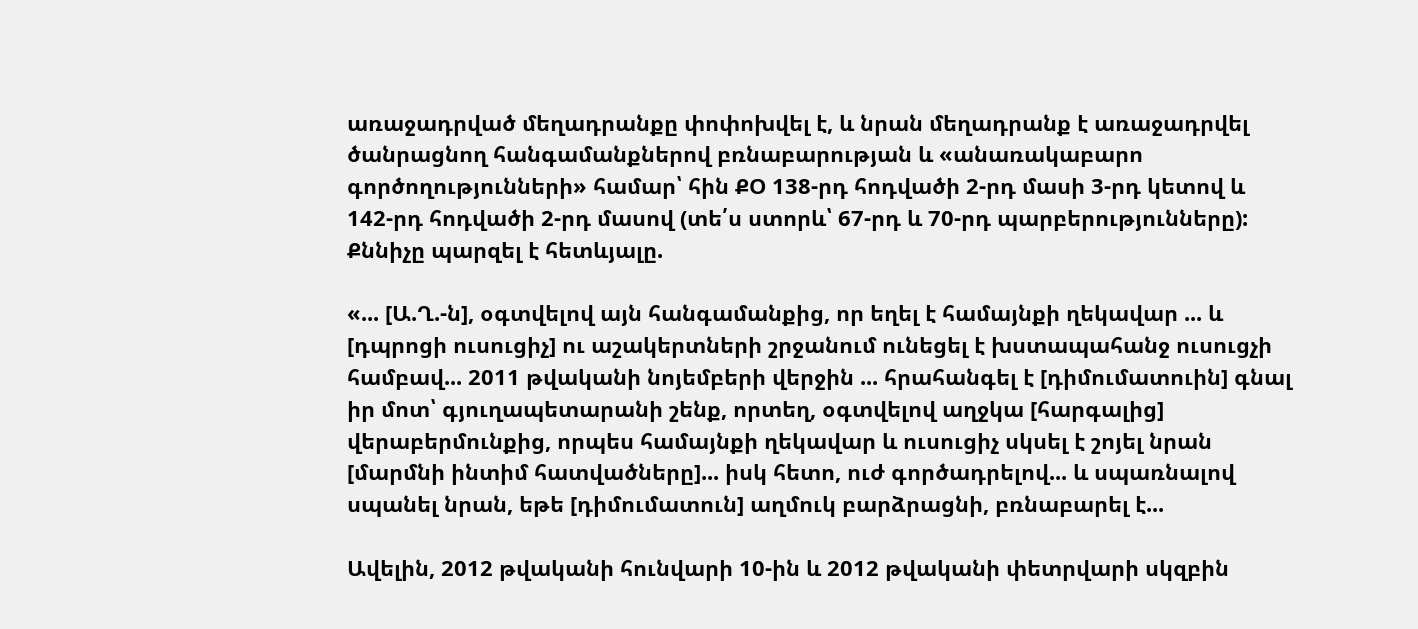առաջադրված մեղադրանքը փոփոխվել է, և նրան մեղադրանք է առաջադրվել ծանրացնող հանգամանքներով բռնաբարության և «անառակաբարո գործողությունների» համար՝ հին ՔՕ 138-րդ հոդվածի 2-րդ մասի 3-րդ կետով և 142-րդ հոդվածի 2-րդ մասով (տե՛ս ստորև՝ 67-րդ և 70-րդ պարբերությունները): Քննիչը պարզել է հետևյալը.

«... [Ա.Ղ.-ն], օգտվելով այն հանգամանքից, որ եղել է համայնքի ղեկավար ... և [դպրոցի ուսուցիչ] ու աշակերտների շրջանում ունեցել է խստապահանջ ուսուցչի համբավ... 2011 թվականի նոյեմբերի վերջին ... հրահանգել է [դիմումատուին] գնալ իր մոտ՝ գյուղապետարանի շենք, որտեղ, օգտվելով աղջկա [հարգալից] վերաբերմունքից, որպես համայնքի ղեկավար և ուսուցիչ սկսել է շոյել նրան [մարմնի ինտիմ հատվածները]... իսկ հետո, ուժ գործադրելով... և սպառնալով սպանել նրան, եթե [դիմումատուն] աղմուկ բարձրացնի, բռնաբարել է...

Ավելին, 2012 թվականի հունվարի 10-ին և 2012 թվականի փետրվարի սկզբին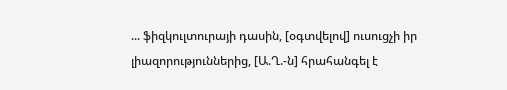... ֆիզկուլտուրայի դասին, [օգտվելով] ուսուցչի իր լիազորություններից, [Ա.Ղ.-ն] հրահանգել է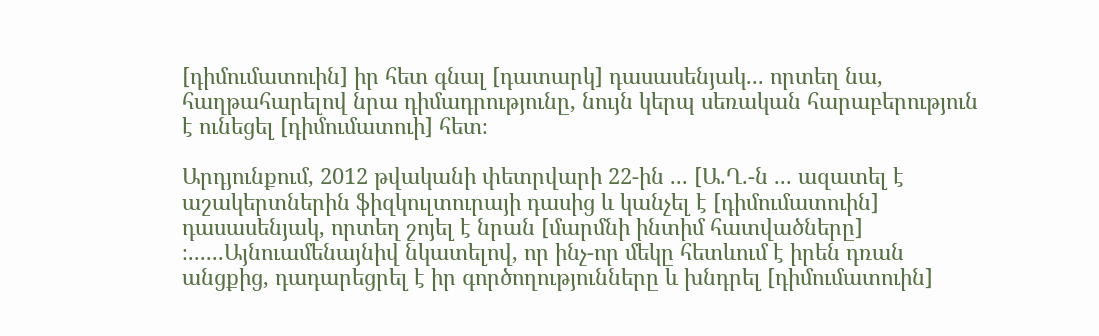[դիմումատուին] իր հետ գնալ [դատարկ] դասասենյակ... որտեղ նա, հաղթահարելով նրա դիմադրությունը, նույն կերպ սեռական հարաբերություն է ունեցել [դիմումատուի] հետ։

Արդյունքում, 2012 թվականի փետրվարի 22-ին ... [Ա.Ղ.-ն ... ազատել է աշակերտներին ֆիզկուլտուրայի դասից և կանչել է [դիմումատուին] դասասենյակ, որտեղ շոյել է նրան [մարմնի ինտիմ հատվածները] ։......Այնուամենայնիվ նկատելով, որ ինչ-որ մեկը հետևում է իրեն դռան անցքից, դադարեցրել է իր գործողությունները և խնդրել [դիմումատուին]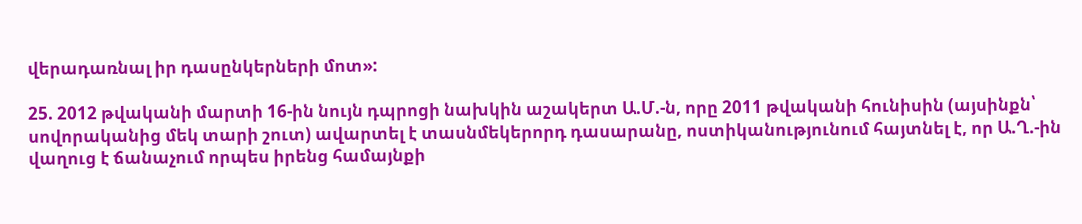վերադառնալ իր դասընկերների մոտ»:

25. 2012 թվականի մարտի 16-ին նույն դպրոցի նախկին աշակերտ Ա.Մ.-ն, որը 2011 թվականի հունիսին (այսինքն՝ սովորականից մեկ տարի շուտ) ավարտել է տասնմեկերորդ դասարանը, ոստիկանությունում հայտնել է, որ Ա.Ղ.-ին վաղուց է ճանաչում որպես իրենց համայնքի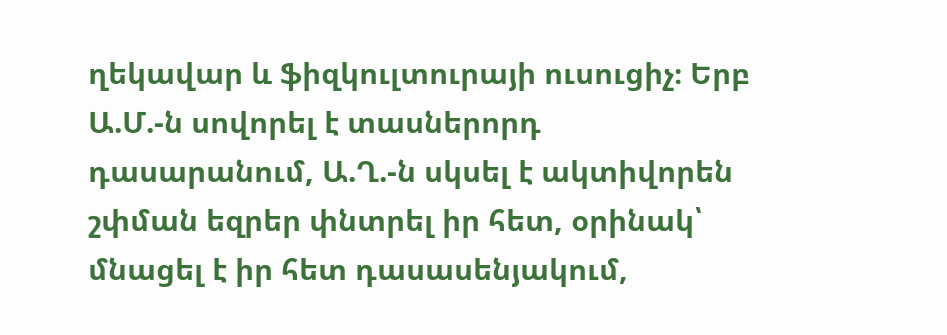ղեկավար և ֆիզկուլտուրայի ուսուցիչ։ Երբ Ա.Մ.-ն սովորել է տասներորդ դասարանում, Ա.Ղ.-ն սկսել է ակտիվորեն շփման եզրեր փնտրել իր հետ, օրինակ՝ մնացել է իր հետ դասասենյակում,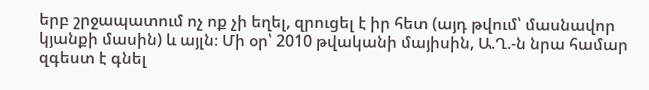երբ շրջապատում ոչ ոք չի եղել, զրուցել է իր հետ (այդ թվում՝ մասնավոր կյանքի մասին) և այլն։ Մի օր՝ 2010 թվականի մայիսին, Ա.Ղ.-ն նրա համար զգեստ է գնել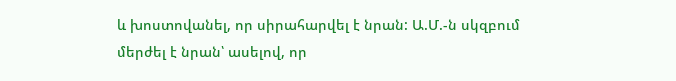և խոստովանել, որ սիրահարվել է նրան: Ա.Մ.-ն սկզբում մերժել է նրան՝ ասելով, որ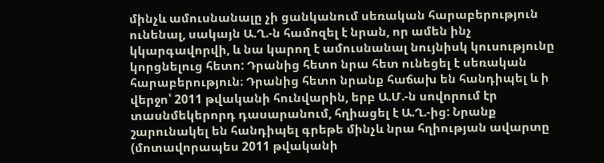մինչև ամուսնանալը չի ցանկանում սեռական հարաբերություն ունենալ, սակայն Ա.Ղ.-ն համոզել է նրան, որ ամեն ինչ կկարգավորվի, և նա կարող է ամուսնանալ նույնիսկ կուսությունը կորցնելուց հետո: Դրանից հետո նրա հետ ունեցել է սեռական հարաբերություն։ Դրանից հետո նրանք հաճախ են հանդիպել և ի վերջո՝ 2011 թվականի հունվարին, երբ Ա.Մ.-ն սովորում էր տասնմեկերորդ դասարանում, հղիացել է Ա.Ղ.-ից: Նրանք շարունակել են հանդիպել գրեթե մինչև նրա հղիության ավարտը (մոտավորապես 2011 թվականի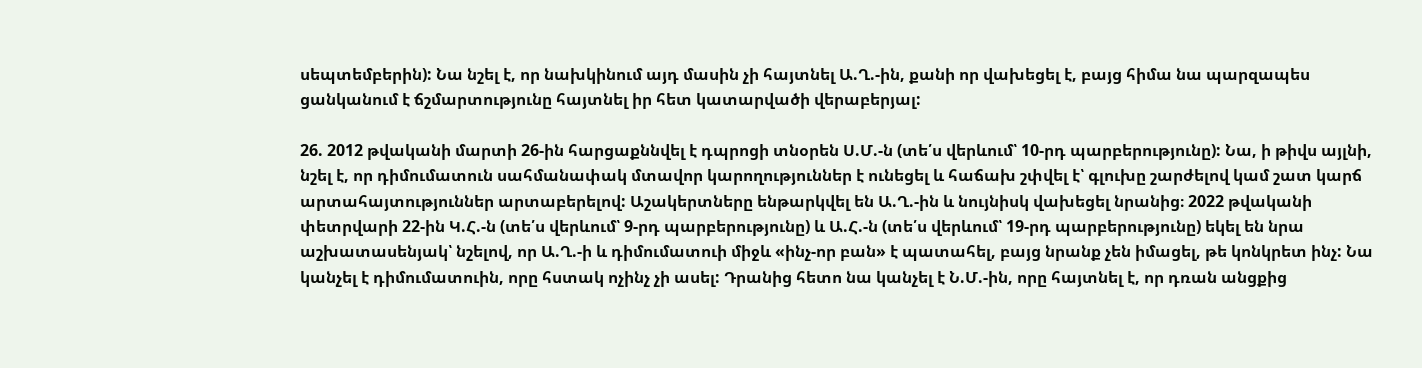սեպտեմբերին): Նա նշել է, որ նախկինում այդ մասին չի հայտնել Ա.Ղ.-ին, քանի որ վախեցել է, բայց հիմա նա պարզապես ցանկանում է ճշմարտությունը հայտնել իր հետ կատարվածի վերաբերյալ:

26. 2012 թվականի մարտի 26-ին հարցաքննվել է դպրոցի տնօրեն Ս.Մ.-ն (տե՛ս վերևում՝ 10-րդ պարբերությունը): Նա, ի թիվս այլնի, նշել է, որ դիմումատուն սահմանափակ մտավոր կարողություններ է ունեցել և հաճախ շփվել է՝ գլուխը շարժելով կամ շատ կարճ արտահայտություններ արտաբերելով: Աշակերտները ենթարկվել են Ա.Ղ.-ին և նույնիսկ վախեցել նրանից։ 2022 թվականի փետրվարի 22-ին Կ.Հ.-ն (տե՛ս վերևում՝ 9-րդ պարբերությունը) և Ա.Հ.-ն (տե՛ս վերևում՝ 19-րդ պարբերությունը) եկել են նրա աշխատասենյակ՝ նշելով, որ Ա.Ղ.-ի և դիմումատուի միջև «ինչ-որ բան» է պատահել, բայց նրանք չեն իմացել, թե կոնկրետ ինչ: Նա կանչել է դիմումատուին, որը հստակ ոչինչ չի ասել: Դրանից հետո նա կանչել է Ն.Մ.-ին, որը հայտնել է, որ դռան անցքից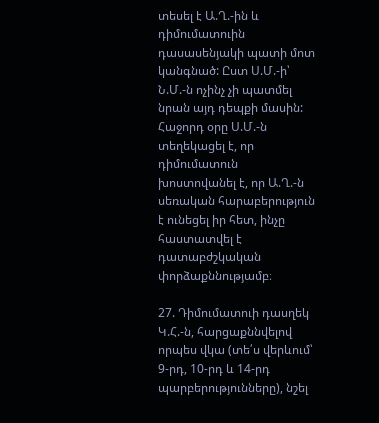տեսել է Ա.Ղ.-ին և դիմումատուին դասասենյակի պատի մոտ կանգնած: Ըստ Ս.Մ.-ի՝ Ն.Մ.-ն ոչինչ չի պատմել նրան այդ դեպքի մասին: Հաջորդ օրը Ս.Մ.-ն տեղեկացել է, որ դիմումատուն խոստովանել է, որ Ա.Ղ.-ն սեռական հարաբերություն է ունեցել իր հետ, ինչը հաստատվել է դատաբժշկական փորձաքննությամբ։

27. Դիմումատուի դասղեկ Կ.Հ.-ն, հարցաքննվելով որպես վկա (տե՛ս վերևում՝ 9-րդ, 10-րդ և 14-րդ պարբերությունները), նշել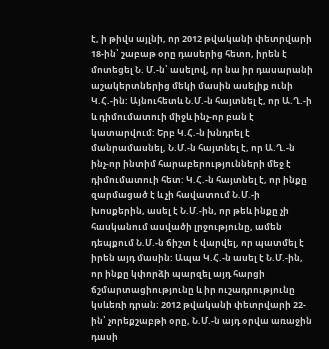է, ի թիվս այլնի, որ 2012 թվականի փետրվարի 18-ին՝ շաբաթ օրը դասերից հետո, իրեն է մոտեցել Ն. Մ.-ն՝ ասելով, որ նա իր դասարանի աշակերտներից մեկի մասին ասելիք ունի Կ.Հ.-ին: Այնուհետև Ն.Մ.-ն հայտնել է, որ Ա.Ղ.-ի և դիմումատուի միջև ինչ-որ բան է կատարվում: Երբ Կ.Հ.-ն խնդրել է մանրամասնել, Ն.Մ.-ն հայտնել է, որ Ա.Ղ.-ն ինչ-որ ինտիմ հարաբերությունների մեջ է դիմումատուի հետ: Կ.Հ.-ն հայտնել է, որ ինքը զարմացած է և չի հավատում Ն.Մ.-ի խոսքերին, ասել է Ն.Մ.-ին, որ թեև ինքը չի հասկանում ասվածի լրջությունը, ամեն դեպքում Ն.Մ.-ն ճիշտ է վարվել, որ պատմել է իրեն այդ մասին: Ապա Կ.Հ.-ն ասել է Ն.Մ.-ին, որ ինքը կփորձի պարզել այդ հարցի ճշմարտացիությունը և իր ուշադրությունը կսևեռի դրան։ 2012 թվականի փետրվարի 22-ին՝ չորեքշաբթի օրը, Ն.Մ.-ն այդ օրվա առաջին դասի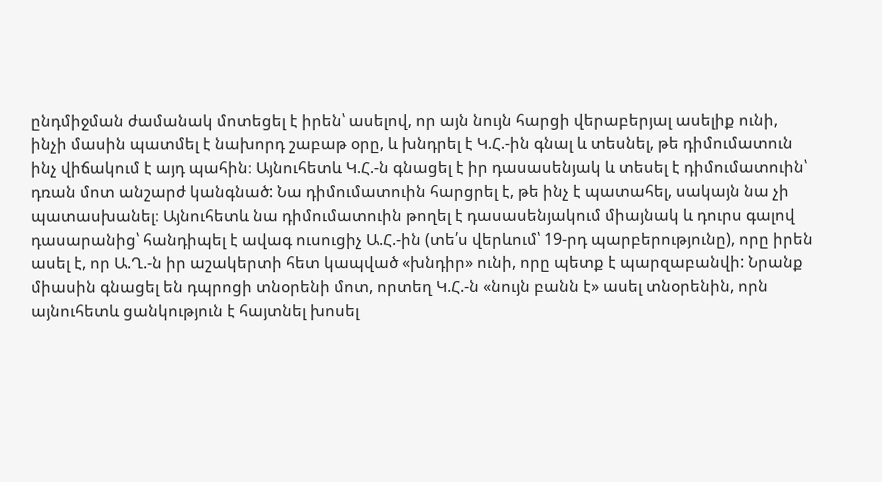ընդմիջման ժամանակ մոտեցել է իրեն՝ ասելով, որ այն նույն հարցի վերաբերյալ ասելիք ունի, ինչի մասին պատմել է նախորդ շաբաթ օրը, և խնդրել է Կ.Հ.-ին գնալ և տեսնել, թե դիմումատուն ինչ վիճակում է այդ պահին։ Այնուհետև Կ.Հ.-ն գնացել է իր դասասենյակ և տեսել է դիմումատուին՝ դռան մոտ անշարժ կանգնած: Նա դիմումատուին հարցրել է, թե ինչ է պատահել, սակայն նա չի պատասխանել։ Այնուհետև նա դիմումատուին թողել է դասասենյակում միայնակ և դուրս գալով դասարանից՝ հանդիպել է ավագ ուսուցիչ Ա.Հ.-ին (տե՛ս վերևում՝ 19-րդ պարբերությունը), որը իրեն ասել է, որ Ա.Ղ.-ն իր աշակերտի հետ կապված «խնդիր» ունի, որը պետք է պարզաբանվի: Նրանք միասին գնացել են դպրոցի տնօրենի մոտ, որտեղ Կ.Հ.-ն «նույն բանն է» ասել տնօրենին, որն այնուհետև ցանկություն է հայտնել խոսել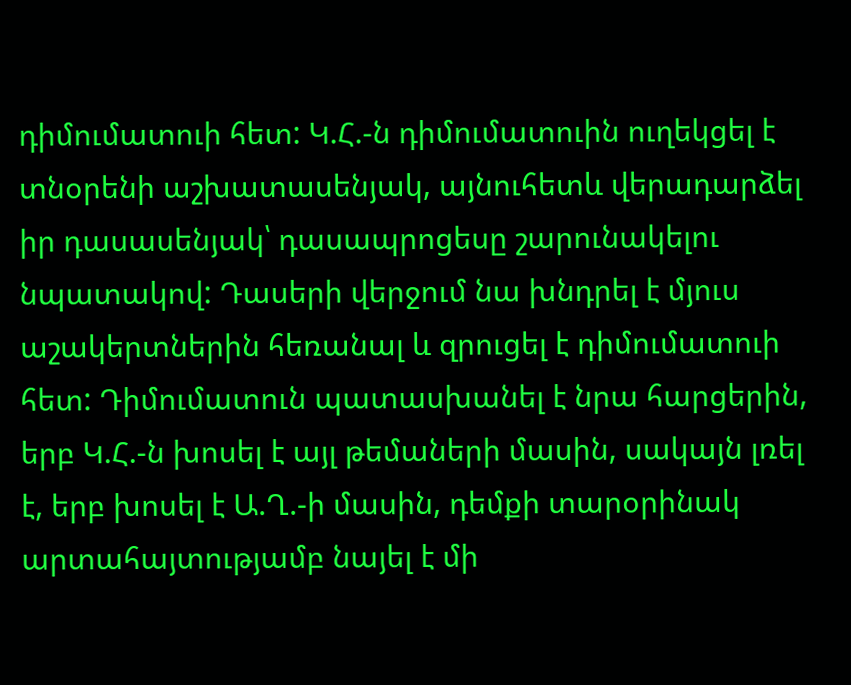դիմումատուի հետ: Կ.Հ.-ն դիմումատուին ուղեկցել է տնօրենի աշխատասենյակ, այնուհետև վերադարձել իր դասասենյակ՝ դասապրոցեսը շարունակելու նպատակով: Դասերի վերջում նա խնդրել է մյուս աշակերտներին հեռանալ և զրուցել է դիմումատուի հետ: Դիմումատուն պատասխանել է նրա հարցերին, երբ Կ.Հ.-ն խոսել է այլ թեմաների մասին, սակայն լռել է, երբ խոսել է Ա.Ղ.-ի մասին, դեմքի տարօրինակ արտահայտությամբ նայել է մի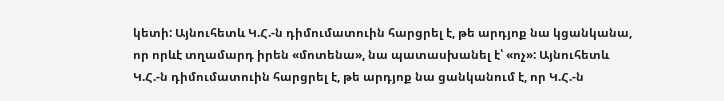կետի: Այնուհետև Կ.Հ.-ն դիմումատուին հարցրել է, թե արդյոք նա կցանկանա, որ որևէ տղամարդ իրեն «մոտենա», նա պատասխանել է՝ «ոչ»: Այնուհետև Կ.Հ.-ն դիմումատուին հարցրել է, թե արդյոք նա ցանկանում է, որ Կ.Հ.-ն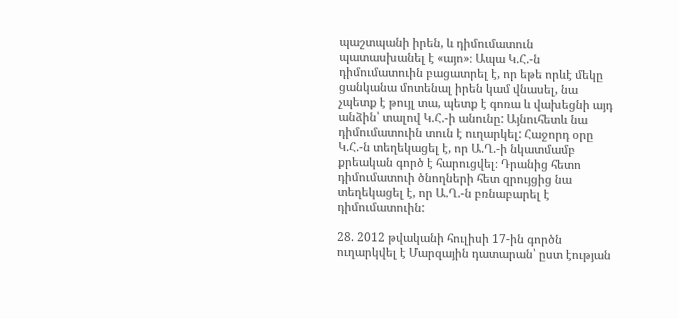պաշտպանի իրեն, և դիմումատուն պատասխանել է «այո»։ Ապա Կ.Հ.-ն դիմումատուին բացատրել է, որ եթե որևէ մեկը ցանկանա մոտենալ իրեն կամ վնասել, նա չպետք է թույլ տա, պետք է գոռա և վախեցնի այդ անձին՝ տալով Կ.Հ.-ի անունը: Այնուհետև նա դիմումատուին տուն է ուղարկել: Հաջորդ օրը Կ.Հ.-ն տեղեկացել է, որ Ա.Ղ.-ի նկատմամբ քրեական գործ է հարուցվել։ Դրանից հետո դիմումատուի ծնողների հետ զրույցից նա տեղեկացել է, որ Ա.Ղ.-ն բռնաբարել է դիմումատուին:

28. 2012 թվականի հուլիսի 17-ին գործն ուղարկվել է Մարզային դատարան՝ ըստ էության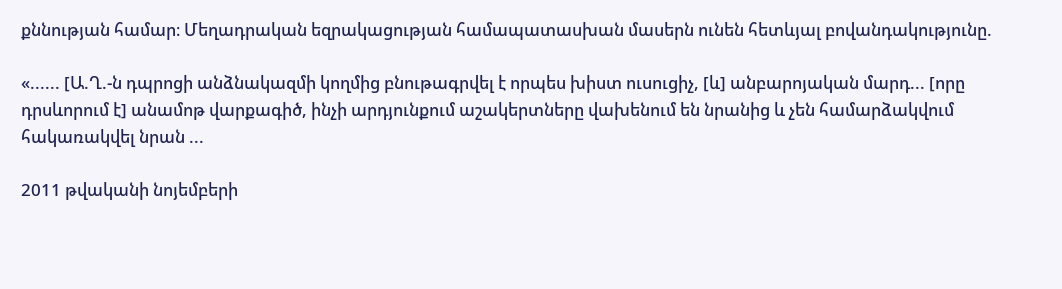քննության համար։ Մեղադրական եզրակացության համապատասխան մասերն ունեն հետևյալ բովանդակությունը.

«...... [Ա.Ղ.-ն դպրոցի անձնակազմի կողմից բնութագրվել է որպես խիստ ուսուցիչ, [և] անբարոյական մարդ... [որը դրսևորում է] անամոթ վարքագիծ, ինչի արդյունքում աշակերտները վախենում են նրանից և չեն համարձակվում հակառակվել նրան ...

2011 թվականի նոյեմբերի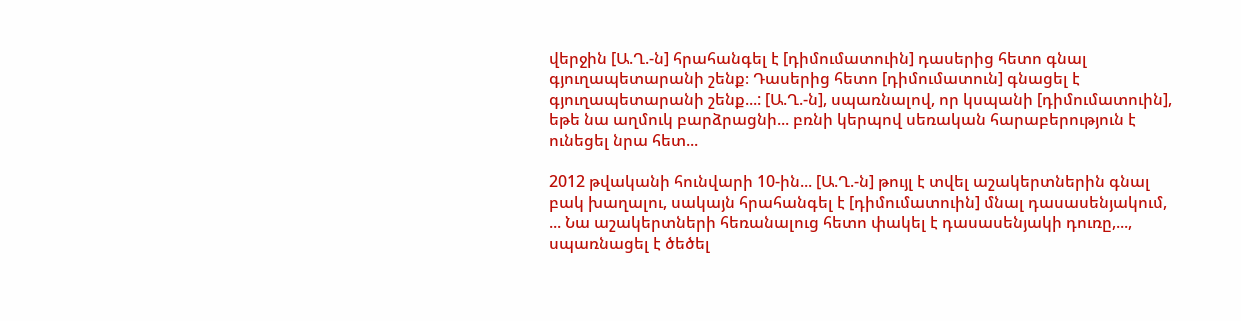վերջին [Ա.Ղ.-ն] հրահանգել է [դիմումատուին] դասերից հետո գնալ գյուղապետարանի շենք։ Դասերից հետո [դիմումատուն] գնացել է գյուղապետարանի շենք...: [Ա.Ղ.-ն], սպառնալով, որ կսպանի [դիմումատուին], եթե նա աղմուկ բարձրացնի... բռնի կերպով սեռական հարաբերություն է ունեցել նրա հետ...

2012 թվականի հունվարի 10-ին... [Ա.Ղ.-ն] թույլ է տվել աշակերտներին գնալ բակ խաղալու, սակայն հրահանգել է [դիմումատուին] մնալ դասասենյակում, ... Նա աշակերտների հեռանալուց հետո փակել է դասասենյակի դուռը,..., սպառնացել է ծեծել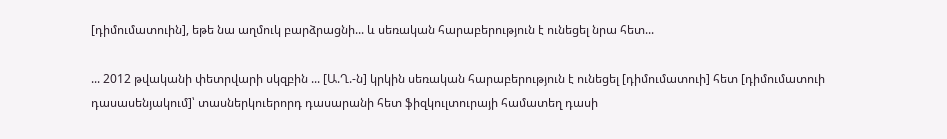[դիմումատուին], եթե նա աղմուկ բարձրացնի... և սեռական հարաբերություն է ունեցել նրա հետ...

... 2012 թվականի փետրվարի սկզբին ... [Ա.Ղ.-ն] կրկին սեռական հարաբերություն է ունեցել [դիմումատուի] հետ [դիմումատուի դասասենյակում]՝ տասներկուերորդ դասարանի հետ ֆիզկուլտուրայի համատեղ դասի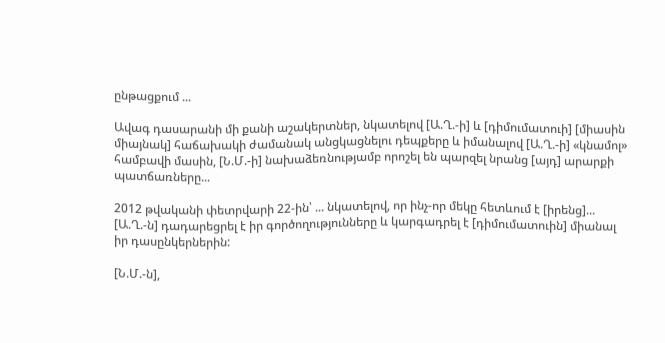ընթացքում ...

Ավագ դասարանի մի քանի աշակերտներ, նկատելով [Ա.Ղ.-ի] և [դիմումատուի] [միասին միայնակ] հաճախակի ժամանակ անցկացնելու դեպքերը և իմանալով [Ա.Ղ.-ի] «կնամոլ» համբավի մասին, [Ն.Մ.-ի] նախաձեռնությամբ որոշել են պարզել նրանց [այդ] արարքի պատճառները...

2012 թվականի փետրվարի 22-ին՝ ... նկատելով, որ ինչ-որ մեկը հետևում է [իրենց]... [Ա.Ղ.-ն] դադարեցրել է իր գործողությունները և կարգադրել է [դիմումատուին] միանալ իր դասընկերներին:

[Ն.Մ.-ն],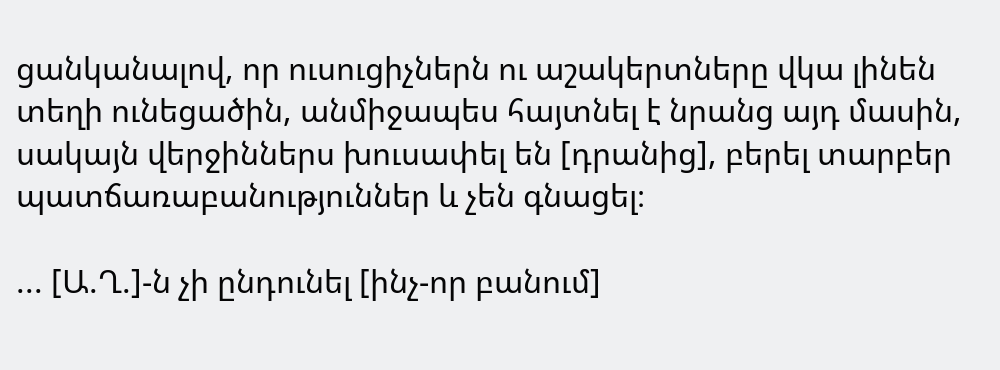ցանկանալով, որ ուսուցիչներն ու աշակերտները վկա լինեն տեղի ունեցածին, անմիջապես հայտնել է նրանց այդ մասին, սակայն վերջիններս խուսափել են [դրանից], բերել տարբեր պատճառաբանություններ և չեն գնացել։

... [Ա.Ղ.]-ն չի ընդունել [ինչ-որ բանում]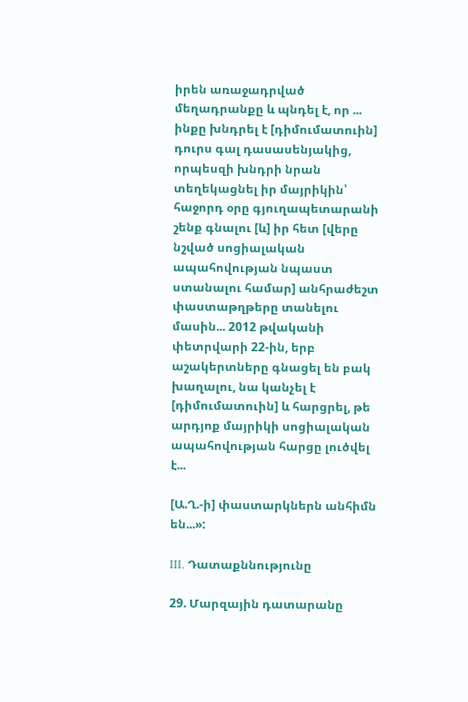իրեն առաջադրված մեղադրանքը և պնդել է, որ ... ինքը խնդրել է [դիմումատուին] դուրս գալ դասասենյակից, որպեսզի խնդրի նրան տեղեկացնել իր մայրիկին՝ հաջորդ օրը գյուղապետարանի շենք գնալու [և] իր հետ [վերը նշված սոցիալական ապահովության նպաստ ստանալու համար] անհրաժեշտ փաստաթղթերը տանելու մասին... 2012 թվականի փետրվարի 22-ին, երբ աշակերտները գնացել են բակ խաղալու, նա կանչել է [դիմումատուին] և հարցրել, թե արդյոք մայրիկի սոցիալական ապահովության հարցը լուծվել է...

[Ա.Ղ.-ի] փաստարկներն անհիմն են...»:

III. Դատաքննությունը

29. Մարզային դատարանը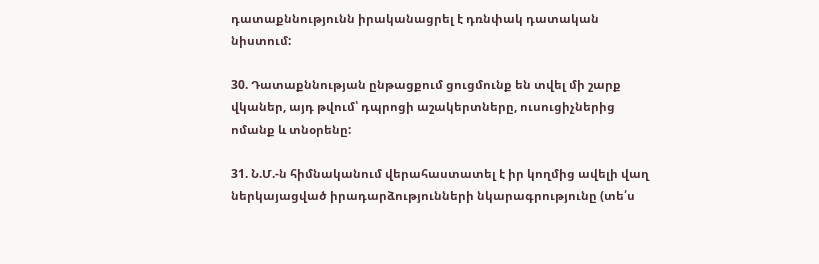դատաքննությունն իրականացրել է դռնփակ դատական նիստում:

30. Դատաքննության ընթացքում ցուցմունք են տվել մի շարք վկաներ, այդ թվում՝ դպրոցի աշակերտները, ուսուցիչներից ոմանք և տնօրենը:

31. Ն.Մ.-ն հիմնականում վերահաստատել է իր կողմից ավելի վաղ ներկայացված իրադարձությունների նկարագրությունը (տե՛ս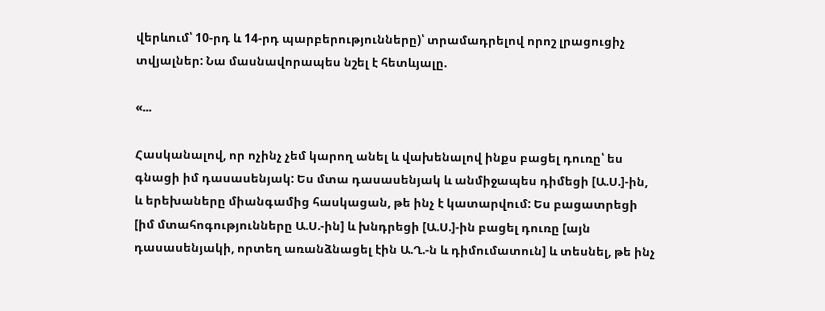վերևում՝ 10-րդ և 14-րդ պարբերությունները)՝ տրամադրելով որոշ լրացուցիչ տվյալներ: Նա մասնավորապես նշել է հետևյալը.

«...

Հասկանալով, որ ոչինչ չեմ կարող անել և վախենալով ինքս բացել դուռը՝ ես գնացի իմ դասասենյակ: Ես մտա դասասենյակ և անմիջապես դիմեցի [Ա.Ս.]-ին, և երեխաները միանգամից հասկացան, թե ինչ է կատարվում: Ես բացատրեցի [իմ մտահոգությունները Ա.Ս.-ին] և խնդրեցի [Ա.Ս.]-ին բացել դուռը [այն դասասենյակի, որտեղ առանձնացել էին Ա.Ղ.-ն և դիմումատուն] և տեսնել, թե ինչ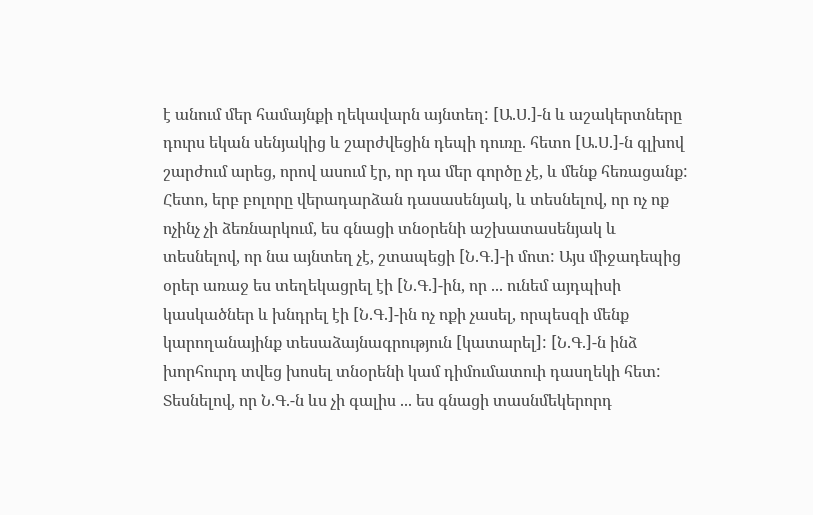է անում մեր համայնքի ղեկավարն այնտեղ: [Ա.Ս.]-ն և աշակերտները դուրս եկան սենյակից և շարժվեցին դեպի դուռը. հետո [Ա.Ս.]-ն գլխով շարժում արեց, որով ասում էր, որ դա մեր գործը չէ, և մենք հեռացանք: Հետո, երբ բոլորը վերադարձան դասասենյակ, և տեսնելով, որ ոչ ոք ոչինչ չի ձեռնարկում, ես գնացի տնօրենի աշխատասենյակ և տեսնելով, որ նա այնտեղ չէ, շտապեցի [Ն.Գ.]-ի մոտ: Այս միջադեպից օրեր առաջ ես տեղեկացրել էի [Ն.Գ.]-ին, որ ... ունեմ այդպիսի կասկածներ և խնդրել էի [Ն.Գ.]-ին ոչ ոքի չասել, որպեսզի մենք կարողանայինք տեսաձայնագրություն [կատարել]: [Ն.Գ.]-ն ինձ խորհուրդ տվեց խոսել տնօրենի կամ դիմումատուի դասղեկի հետ: Տեսնելով, որ Ն.Գ.-ն ևս չի գալիս ... ես գնացի տասնմեկերորդ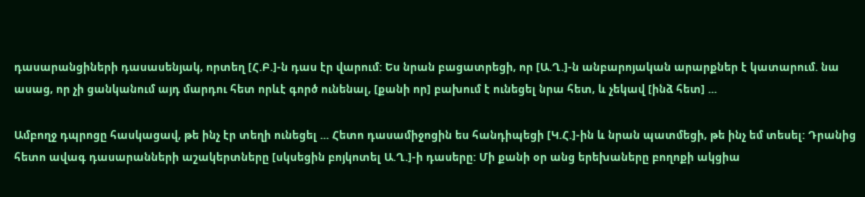դասարանցիների դասասենյակ, որտեղ [Հ.Բ.]-ն դաս էր վարում: Ես նրան բացատրեցի, որ [Ա.Ղ.]-ն անբարոյական արարքներ է կատարում. նա ասաց, որ չի ցանկանում այդ մարդու հետ որևէ գործ ունենալ, [քանի որ] բախում է ունեցել նրա հետ, և չեկավ [ինձ հետ] ...

Ամբողջ դպրոցը հասկացավ, թե ինչ էր տեղի ունեցել ... Հետո դասամիջոցին ես հանդիպեցի [Կ.Հ.]-ին և նրան պատմեցի, թե ինչ եմ տեսել: Դրանից հետո ավագ դասարանների աշակերտները [սկսեցին բոյկոտել Ա.Ղ.]-ի դասերը: Մի քանի օր անց երեխաները բողոքի ակցիա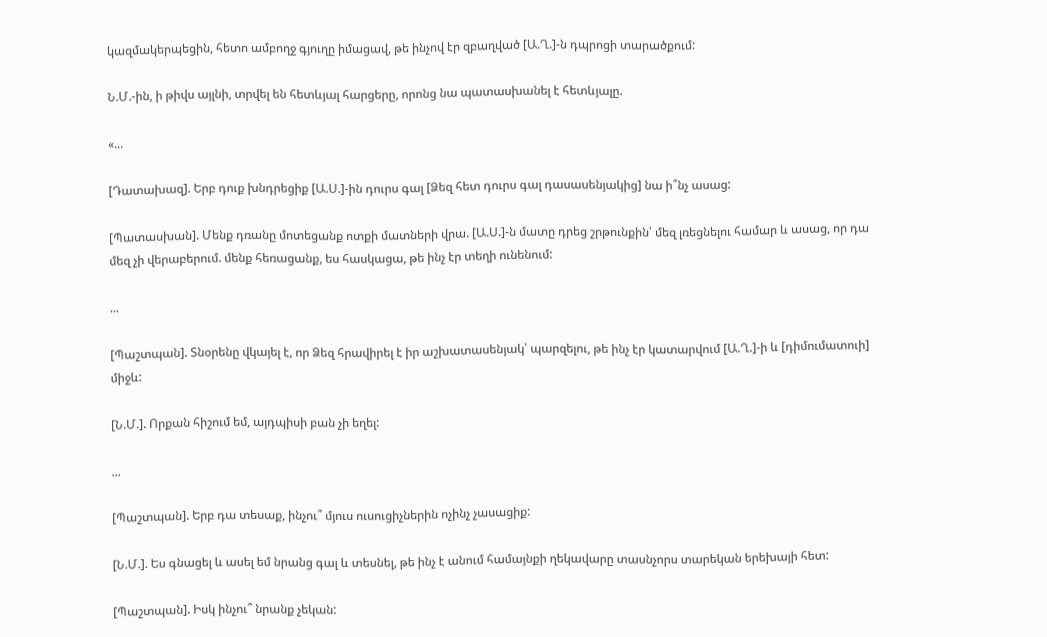կազմակերպեցին, հետո ամբողջ գյուղը իմացավ, թե ինչով էր զբաղված [Ա.Ղ.]-ն դպրոցի տարածքում:

Ն.Մ.-ին, ի թիվս այլնի, տրվել են հետևյալ հարցերը, որոնց նա պատասխանել է հետևյալը.

«...

[Դատախազ]. Երբ դուք խնդրեցիք [Ա.Ս.]-ին դուրս գալ [Ձեզ հետ դուրս գալ դասասենյակից] նա ի՞նչ ասաց:

[Պատասխան]. Մենք դռանը մոտեցանք ոտքի մատների վրա. [Ա.Ս.]-ն մատը դրեց շրթունքին՝ մեզ լռեցնելու համար և ասաց, որ դա մեզ չի վերաբերում. մենք հեռացանք, ես հասկացա, թե ինչ էր տեղի ունենում:

...

[Պաշտպան]. Տնօրենը վկայել է, որ Ձեզ հրավիրել է իր աշխատասենյակ՝ պարզելու, թե ինչ էր կատարվում [Ա.Ղ.]-ի և [դիմումատուի] միջև:

[Ն.Մ.]. Որքան հիշում եմ, այդպիսի բան չի եղել:

...

[Պաշտպան]. Երբ դա տեսաք, ինչու՞ մյուս ուսուցիչներին ոչինչ չասացիք:

[Ն.Մ.]. Ես գնացել և ասել եմ նրանց գալ և տեսնել, թե ինչ է անում համայնքի ղեկավարը տասնչորս տարեկան երեխայի հետ:

[Պաշտպան]. Իսկ ինչու՞ նրանք չեկան: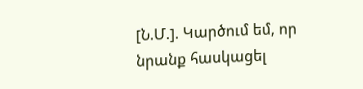[Ն.Մ.]. Կարծում եմ, որ նրանք հասկացել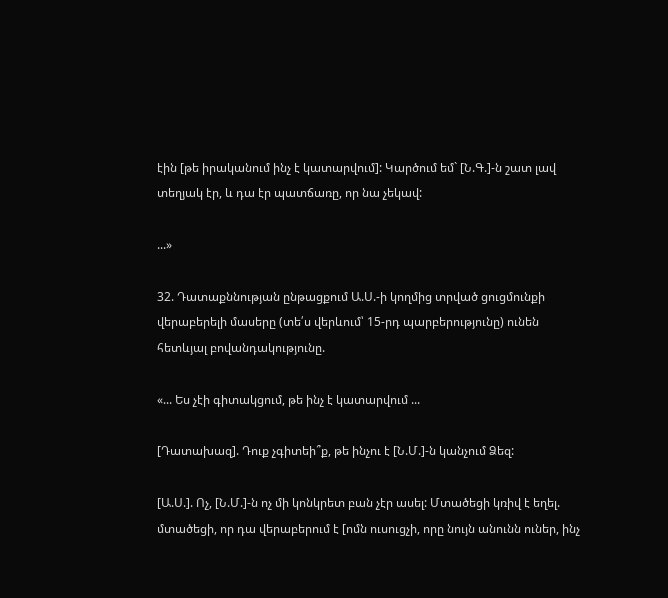էին [թե իրականում ինչ է կատարվում]: Կարծում եմ` [Ն.Գ.]-ն շատ լավ տեղյակ էր, և դա էր պատճառը, որ նա չեկավ:

...»

32. Դատաքննության ընթացքում Ա.Ս.-ի կողմից տրված ցուցմունքի վերաբերելի մասերը (տե՛ս վերևում՝ 15-րդ պարբերությունը) ունեն հետևյալ բովանդակությունը.

«... Ես չէի գիտակցում, թե ինչ է կատարվում ...

[Դատախազ]. Դուք չգիտեի՞ք, թե ինչու է [Ն.Մ.]-ն կանչում Ձեզ:

[Ա.Ս.]. Ոչ, [Ն.Մ.]-ն ոչ մի կոնկրետ բան չէր ասել: Մտածեցի կռիվ է եղել. մտածեցի, որ դա վերաբերում է [ոմն ուսուցչի, որը նույն անունն ուներ, ինչ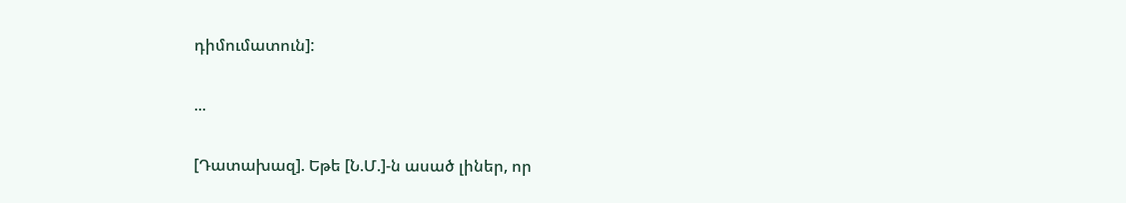դիմումատուն]:

...

[Դատախազ]. Եթե [Ն.Մ.]-ն ասած լիներ, որ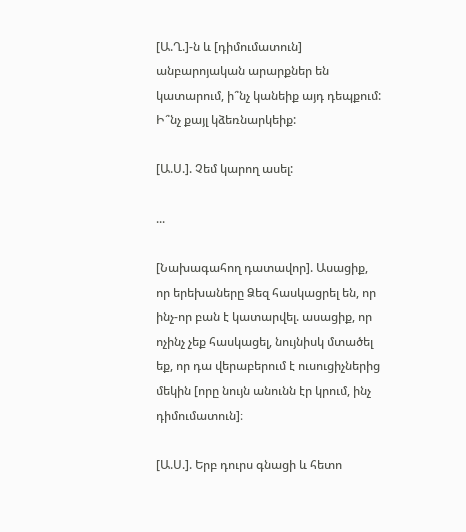[Ա.Ղ.]-ն և [դիմումատուն] անբարոյական արարքներ են կատարում, ի՞նչ կանեիք այդ դեպքում: Ի՞նչ քայլ կձեռնարկեիք:

[Ա.Ս.]. Չեմ կարող ասել:

...

[Նախագահող դատավոր]. Ասացիք, որ երեխաները Ձեզ հասկացրել են, որ ինչ-որ բան է կատարվել. ասացիք, որ ոչինչ չեք հասկացել, նույնիսկ մտածել եք, որ դա վերաբերում է ուսուցիչներից մեկին [որը նույն անունն էր կրում, ինչ դիմումատուն]։

[Ա.Ս.]. Երբ դուրս գնացի և հետո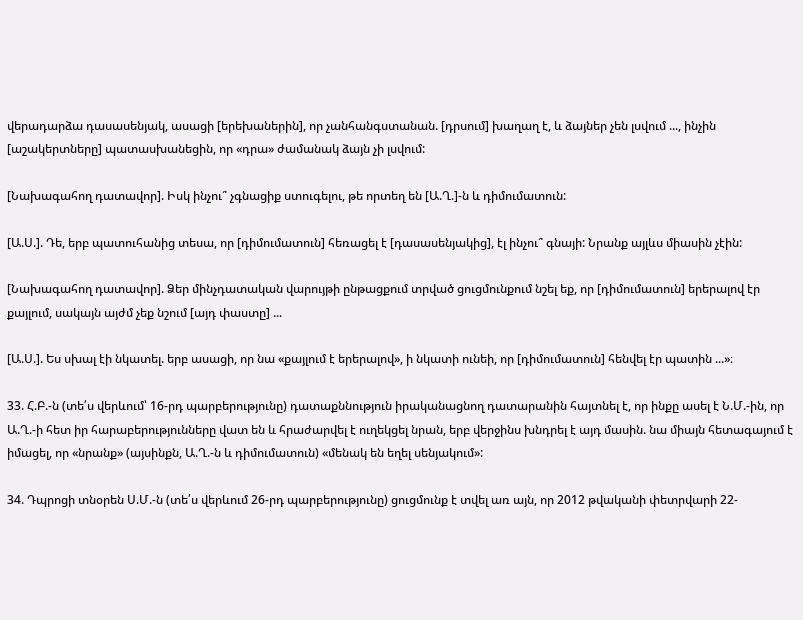վերադարձա դասասենյակ, ասացի [երեխաներին], որ չանհանգստանան. [դրսում] խաղաղ է, և ձայներ չեն լսվում ..., ինչին [աշակերտները] պատասխանեցին, որ «դրա» ժամանակ ձայն չի լսվում:

[Նախագահող դատավոր]. Իսկ ինչու՞ չգնացիք ստուգելու, թե որտեղ են [Ա.Ղ.]-ն և դիմումատուն:

[Ա.Ս.]. Դե, երբ պատուհանից տեսա, որ [դիմումատուն] հեռացել է [դասասենյակից], էլ ինչու՞ գնայի: Նրանք այլևս միասին չէին:

[Նախագահող դատավոր]. Ձեր մինչդատական վարույթի ընթացքում տրված ցուցմունքում նշել եք, որ [դիմումատուն] երերալով էր քայլում, սակայն այժմ չեք նշում [այդ փաստը] ...

[Ա.Ս.]. Ես սխալ էի նկատել. երբ ասացի, որ նա «քայլում է երերալով», ի նկատի ունեի, որ [դիմումատուն] հենվել էր պատին ...»։

33. Հ.Բ.-ն (տե՛ս վերևում՝ 16-րդ պարբերությունը) դատաքննություն իրականացնող դատարանին հայտնել է, որ ինքը ասել է Ն.Մ.-ին, որ Ա.Ղ.-ի հետ իր հարաբերությունները վատ են և հրաժարվել է ուղեկցել նրան, երբ վերջինս խնդրել է այդ մասին. նա միայն հետագայում է իմացել, որ «նրանք» (այսինքն, Ա.Ղ.-ն և դիմումատուն) «մենակ են եղել սենյակում»:

34. Դպրոցի տնօրեն Ս.Մ.-ն (տե՛ս վերևում 26-րդ պարբերությունը) ցուցմունք է տվել առ այն, որ 2012 թվականի փետրվարի 22-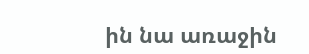ին նա առաջին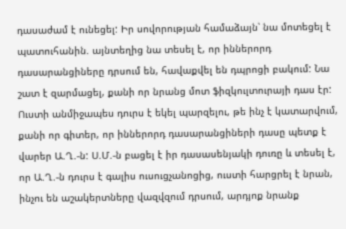դասաժամ է ունեցել: Իր սովորության համաձայն՝ նա մոտեցել է պատուհանին. այնտեղից նա տեսել է, որ իններորդ դասարանցիները դրսում են, հավաքվել են դպրոցի բակում: Նա շատ է զարմացել, քանի որ նրանց մոտ ֆիզկուլտուրայի դաս էր: Ուստի անմիջապես դուրս է եկել պարզելու, թե ինչ է կատարվում, քանի որ գիտեր, որ իններորդ դասարանցիների դասը պետք է վարեր Ա.Ղ.-ն: Ս.Մ.-ն բացել է իր դասասենյակի դուռը և տեսել է, որ Ա.Ղ.-ն դուրս է գալիս ուսուցչանոցից, ուստի հարցրել է նրան, ինչու են աշակերտները վազվզում դրսում, արդյոք նրանք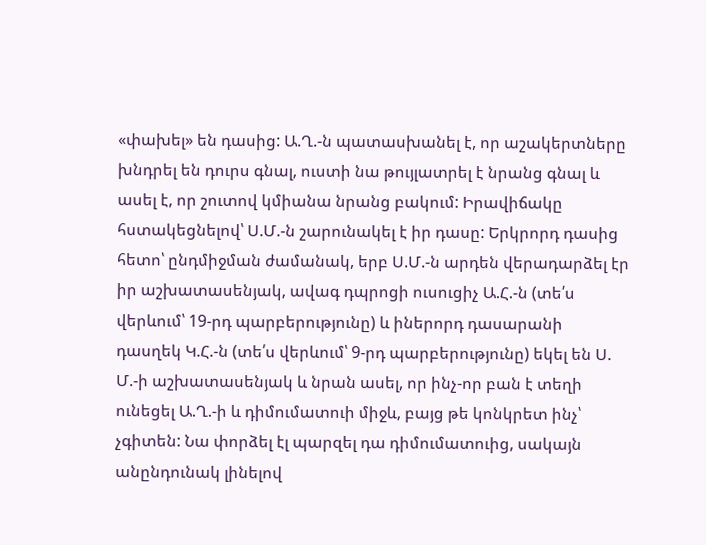«փախել» են դասից: Ա.Ղ.-ն պատասխանել է, որ աշակերտները խնդրել են դուրս գնալ, ուստի նա թույլատրել է նրանց գնալ և ասել է, որ շուտով կմիանա նրանց բակում: Իրավիճակը հստակեցնելով՝ Ս.Մ.-ն շարունակել է իր դասը: Երկրորդ դասից հետո՝ ընդմիջման ժամանակ, երբ Ս.Մ.-ն արդեն վերադարձել էր իր աշխատասենյակ, ավագ դպրոցի ուսուցիչ Ա.Հ.-ն (տե՛ս վերևում՝ 19-րդ պարբերությունը) և իներորդ դասարանի դասղեկ Կ.Հ.-ն (տե՛ս վերևում՝ 9-րդ պարբերությունը) եկել են Ս. Մ.-ի աշխատասենյակ և նրան ասել, որ ինչ-որ բան է տեղի ունեցել Ա.Ղ.-ի և դիմումատուի միջև, բայց թե կոնկրետ ինչ՝ չգիտեն: Նա փորձել էլ պարզել դա դիմումատուից, սակայն անընդունակ լինելով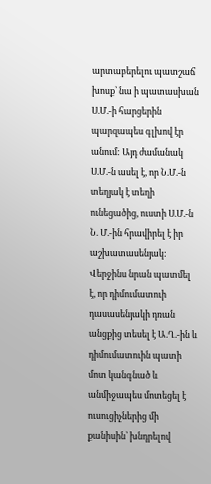արտաբերելու պատշաճ խոսք՝ նա ի պատասխան Ս.Մ.-ի հարցերին պարզապես գլխով էր անում: Այդ ժամանակ Ս.Մ.-ն ասել է, որ Ն.Մ.-ն տեղյակ է տեղի ունեցածից, ուստի Ս.Մ.-ն Ն. Մ.-ին հրավիրել է իր աշխատասենյակ: Վերջինս նրան պատմել է, որ դիմումատուի դասասենյակի դռան անցքից տեսել է Ա.Ղ.-ին և դիմումատուին պատի մոտ կանգնած և անմիջապես մոտեցել է ուսուցիչներից մի քանիսին՝ խնդրելով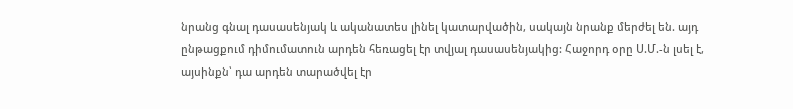նրանց գնալ դասասենյակ և ականատես լինել կատարվածին, սակայն նրանք մերժել են. այդ ընթացքում դիմումատուն արդեն հեռացել էր տվյալ դասասենյակից: Հաջորդ օրը Ս.Մ.-ն լսել է, այսինքն՝ դա արդեն տարածվել էր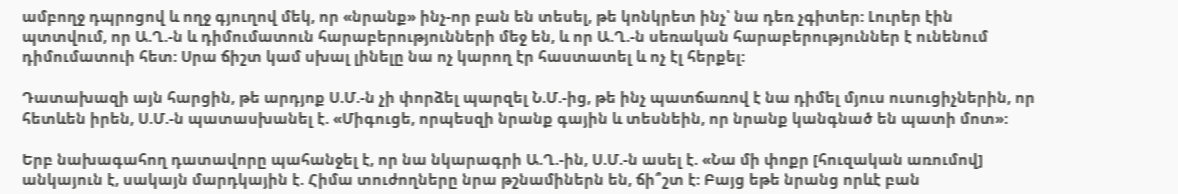ամբողջ դպրոցով և ողջ գյուղով մեկ, որ «նրանք» ինչ-որ բան են տեսել, թե կոնկրետ ինչ՝ նա դեռ չգիտեր: Լուրեր էին պտտվում, որ Ա.Ղ.-ն և դիմումատուն հարաբերությունների մեջ են, և որ Ա.Ղ.-ն սեռական հարաբերություններ է ունենում դիմումատուի հետ: Սրա ճիշտ կամ սխալ լինելը նա ոչ կարող էր հաստատել և ոչ էլ հերքել:

Դատախազի այն հարցին, թե արդյոք Ս.Մ.-ն չի փորձել պարզել Ն.Մ.-ից, թե ինչ պատճառով է նա դիմել մյուս ուսուցիչներին, որ հետևեն իրեն, Ս.Մ.-ն պատասխանել է. «Միգուցե, որպեսզի նրանք գային և տեսնեին, որ նրանք կանգնած են պատի մոտ»:

Երբ նախագահող դատավորը պահանջել է, որ նա նկարագրի Ա.Ղ.-ին, Ս.Մ.-ն ասել է. «Նա մի փոքր [հուզական առումով] անկայուն է, սակայն մարդկային է. Հիմա տուժողները նրա թշնամիներն են, ճի՞շտ է: Բայց եթե նրանց որևէ բան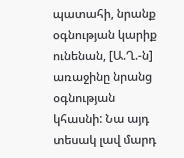պատահի, նրանք օգնության կարիք ունենան, [Ա.Ղ.-ն] առաջինը նրանց օգնության կհասնի: Նա այդ տեսակ լավ մարդ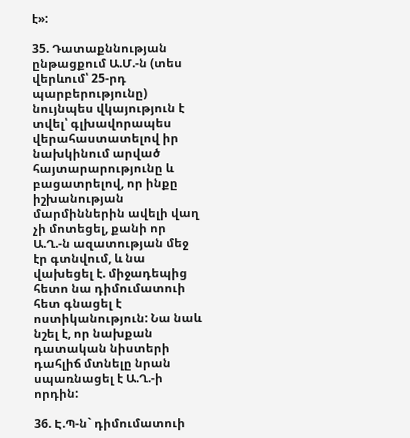է»:

35. Դատաքննության ընթացքում Ա.Մ.-ն (տես վերևում՝ 25-րդ պարբերությունը) նույնպես վկայություն է տվել՝ գլխավորապես վերահաստատելով իր նախկինում արված հայտարարությունը և բացատրելով, որ ինքը իշխանության մարմիններին ավելի վաղ չի մոտեցել, քանի որ Ա.Ղ.-ն ազատության մեջ էր գտնվում, և նա վախեցել է. միջադեպից հետո նա դիմումատուի հետ գնացել է ոստիկանություն: Նա նաև նշել է, որ նախքան դատական նիստերի դահլիճ մտնելը նրան սպառնացել է Ա.Ղ.-ի որդին:

36. Է.Պ-ն` դիմումատուի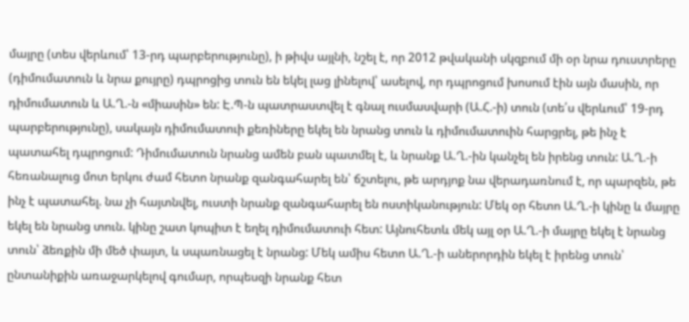մայրը (տես վերևում՝ 13-րդ պարբերությունը), ի թիվս այլնի, նշել է, որ 2012 թվականի սկզբում մի օր նրա դուստրերը (դիմումատուն և նրա քույրը) դպրոցից տուն են եկել լաց լինելով՝ ասելով, որ դպրոցում խոսում էին այն մասին, որ դիմումատուն և Ա.Ղ.-ն «միասին» են: Է.Պ-ն պատրաստվել է գնալ ուսմասվարի (Ա.Հ.-ի) տուն (տե՛ս վերևում՝ 19-րդ պարբերությունը), սակայն դիմումատուի քեռիները եկել են նրանց տուն և դիմումատուին հարցրել, թե ինչ է պատահել դպրոցում: Դիմումատուն նրանց ամեն բան պատմել է, և նրանք Ա.Ղ.-ին կանչել են իրենց տուն: Ա.Ղ.-ի հեռանալուց մոտ երկու ժամ հետո նրանք զանգահարել են՝ ճշտելու, թե արդյոք նա վերադառնում է, որ պարզեն, թե ինչ է պատահել. նա չի հայտնվել, ուստի նրանք զանգահարել են ոստիկանություն: Մեկ օր հետո Ա.Ղ.-ի կինը և մայրը եկել են նրանց տուն. կինը շատ կոպիտ է եղել դիմումատուի հետ: Այնուհետև մեկ այլ օր Ա.Ղ.-ի մայրը եկել է նրանց տուն՝ ձեռքին մի մեծ փայտ, և սպառնացել է նրանց: Մեկ ամիս հետո Ա.Ղ.-ի աներորդին եկել է իրենց տուն՝ ընտանիքին առաջարկելով գումար, որպեսզի նրանք հետ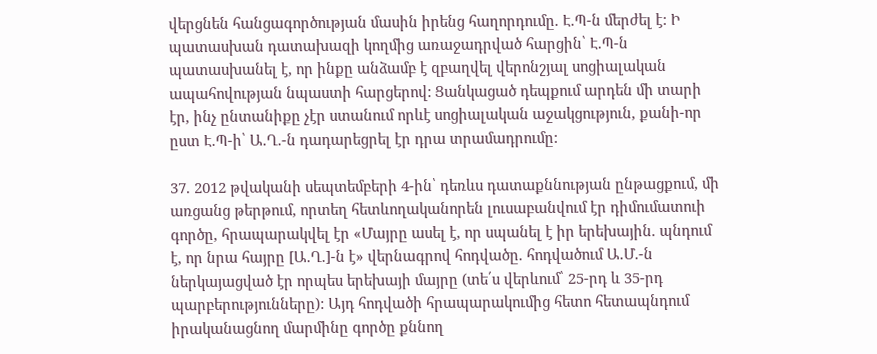վերցնեն հանցագործության մասին իրենց հաղորդումը. Է.Պ-ն մերժել է: Ի պատասխան դատախազի կողմից առաջադրված հարցին՝ Է.Պ-ն պատասխանել է, որ ինքը անձամբ է զբաղվել վերոնշյալ սոցիալական ապահովության նպաստի հարցերով: Ցանկացած դեպքում արդեն մի տարի էր, ինչ ընտանիքը չէր ստանում որևէ սոցիալական աջակցություն, քանի-որ ըստ Է.Պ-ի՝ Ա.Ղ.-ն դադարեցրել էր դրա տրամադրումը:

37. 2012 թվականի սեպտեմբերի 4-ին՝ դեռևս դատաքննության ընթացքում, մի առցանց թերթում, որտեղ հետևողականորեն լուսաբանվում էր դիմումատուի գործը, հրապարակվել էր «Մայրը ասել է, որ սպանել է իր երեխային. պնդում է, որ նրա հայրը [Ա.Ղ.]-ն է» վերնագրով հոդվածը. հոդվածում Ա.Մ.-ն ներկայացված էր որպես երեխայի մայրը (տե՛ս վերևում՝ 25-րդ և 35-րդ պարբերությունները): Այդ հոդվածի հրապարակումից հետո հետապնդում իրականացնող մարմինը գործը քննող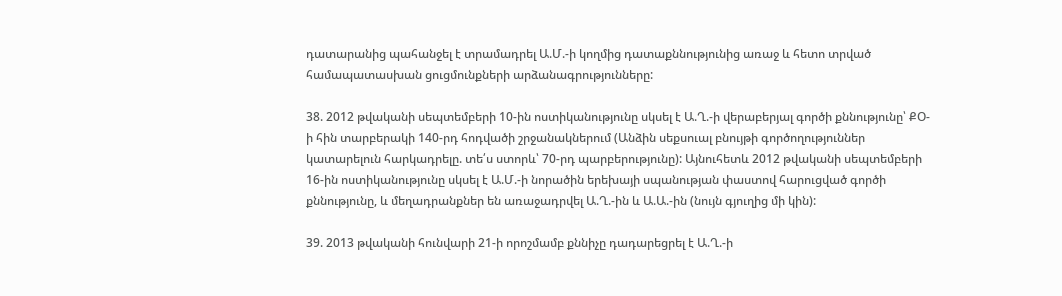դատարանից պահանջել է տրամադրել Ա.Մ.-ի կողմից դատաքննությունից առաջ և հետո տրված համապատասխան ցուցմունքների արձանագրությունները:

38. 2012 թվականի սեպտեմբերի 10-ին ոստիկանությունը սկսել է Ա.Ղ.-ի վերաբերյալ գործի քննությունը՝ ՔՕ-ի հին տարբերակի 140-րդ հոդվածի շրջանակներում (Անձին սեքսուալ բնույթի գործողություններ կատարելուն հարկադրելը. տե՛ս ստորև՝ 70-րդ պարբերությունը): Այնուհետև 2012 թվականի սեպտեմբերի 16-ին ոստիկանությունը սկսել է Ա.Մ.-ի նորածին երեխայի սպանության փաստով հարուցված գործի քննությունը, և մեղադրանքներ են առաջադրվել Ա.Ղ.-ին և Ա.Ա.-ին (նույն գյուղից մի կին):

39. 2013 թվականի հունվարի 21-ի որոշմամբ քննիչը դադարեցրել է Ա.Ղ.-ի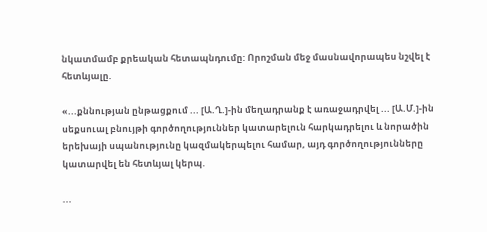նկատմամբ քրեական հետապնդումը: Որոշման մեջ մասնավորապես նշվել է հետևյալը.

«...քննության ընթացքում ... [Ա.Ղ.]-ին մեղադրանք է առաջադրվել ... [Ա.Մ.]-ին սեքսուալ բնույթի գործողություններ կատարելուն հարկադրելու և նորածին երեխայի սպանությունը կազմակերպելու համար, այդ գործողությունները կատարվել են հետևյալ կերպ.

...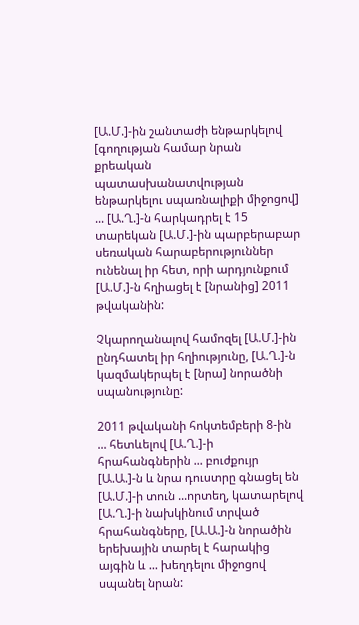[Ա.Մ.]-ին շանտաժի ենթարկելով [գողության համար նրան քրեական պատասխանատվության ենթարկելու սպառնալիքի միջոցով] ... [Ա.Ղ.]-ն հարկադրել է 15 տարեկան [Ա.Մ.]-ին պարբերաբար սեռական հարաբերություններ ունենալ իր հետ, որի արդյունքում [Ա.Մ.]-ն հղիացել է [նրանից] 2011 թվականին:

Չկարողանալով համոզել [Ա.Մ.]-ին ընդհատել իր հղիությունը, [Ա.Ղ.]-ն կազմակերպել է [նրա] նորածնի սպանությունը:

2011 թվականի հոկտեմբերի 8-ին ... հետևելով [Ա.Ղ.]-ի հրահանգներին ... բուժքույր [Ա.Ա.]-ն և նրա դուստրը գնացել են [Ա.Մ.]-ի տուն ...որտեղ, կատարելով [Ա.Ղ.]-ի նախկինում տրված հրահանգները, [Ա.Ա.]-ն նորածին երեխային տարել է հարակից այգին և ... խեղդելու միջոցով սպանել նրան: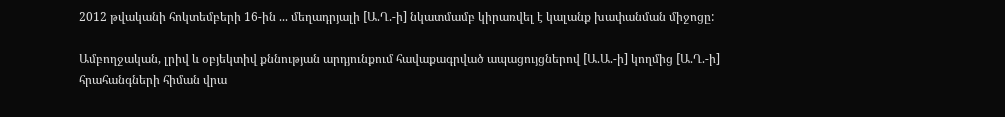2012 թվականի հոկտեմբերի 16-ին ... մեղադրյալի [Ա.Ղ.-ի] նկատմամբ կիրառվել է կալանք խափանման միջոցը:

Ամբողջական, լրիվ և օբյեկտիվ քննության արդյունքում հավաքագրված ապացույցներով [Ա.Ա.-ի] կողմից [Ա.Ղ.-ի] հրահանգների հիման վրա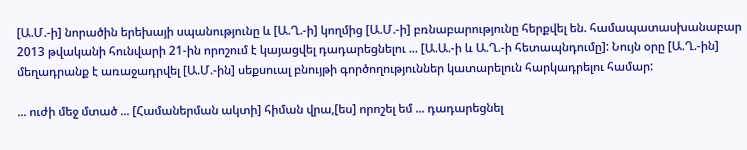[Ա.Մ.-ի] նորածին երեխայի սպանությունը և [Ա.Ղ.-ի] կողմից [Ա.Մ.-ի] բռնաբարությունը հերքվել են. համապատասխանաբար 2013 թվականի հունվարի 21-ին որոշում է կայացվել դադարեցնելու ... [Ա.Ա.-ի և Ա.Ղ.-ի հետապնդումը]: Նույն օրը [Ա.Ղ.-ին] մեղադրանք է առաջադրվել [Ա.Մ.-ին] սեքսուալ բնույթի գործողություններ կատարելուն հարկադրելու համար:

... ուժի մեջ մտած ... [Համաներման ակտի] հիման վրա,[ես] որոշել եմ ... դադարեցնել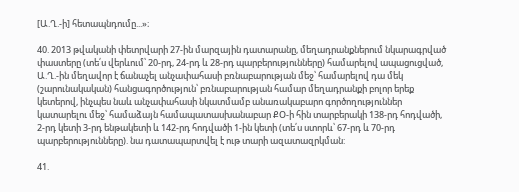[Ա.Ղ.-ի] հետապնդումը...»։

40. 2013 թվականի փետրվարի 27-ին մարզային դատարանը, մեղադրանքներում նկարագրված փաստերը (տե՛ս վերևում՝ 20-րդ, 24-րդ և 28-րդ պարբերությունները) համարելով ապացուցված, Ա.Ղ.-ին մեղավոր է ճանաչել անչափահասի բռնաբարության մեջ՝ համարելով դա մեկ (շարունակական) հանցագործություն՝ բռնաբարության համար մեղադրանքի բոլոր երեք կետերով, ինչպես նաև անչափահասի նկատմամբ անառակաբարո գործողություններ կատարելու մեջ՝ համաձայն համապատասխանաբար ՔՕ-ի հին տարբերակի 138-րդ հոդվածի, 2-րդ կետի 3-րդ ենթակետի և 142-րդ հոդվածի 1-ին կետի (տե՛ս ստորև՝ 67-րդ և 70-րդ պարբերությունները). նա դատապարտվել է ութ տարի ազատազրկման:

41.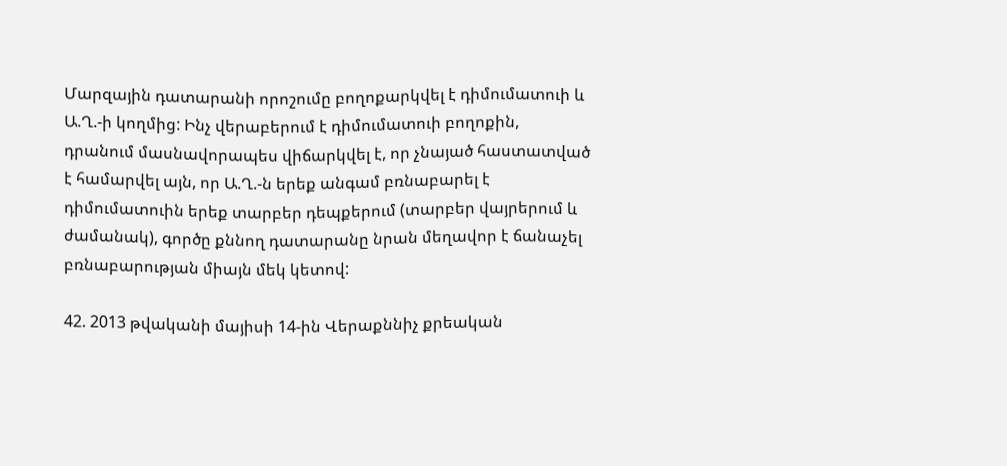Մարզային դատարանի որոշումը բողոքարկվել է դիմումատուի և Ա.Ղ.-ի կողմից: Ինչ վերաբերում է դիմումատուի բողոքին, դրանում մասնավորապես վիճարկվել է, որ չնայած հաստատված է համարվել այն, որ Ա.Ղ.-ն երեք անգամ բռնաբարել է դիմումատուին երեք տարբեր դեպքերում (տարբեր վայրերում և ժամանակ), գործը քննող դատարանը նրան մեղավոր է ճանաչել բռնաբարության միայն մեկ կետով:

42. 2013 թվականի մայիսի 14-ին Վերաքննիչ քրեական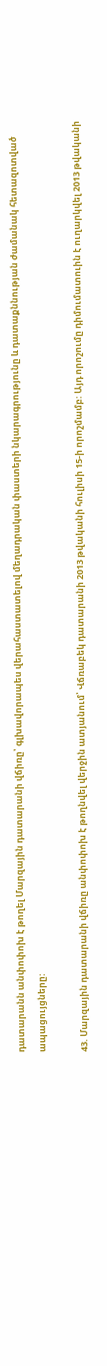դատարանն անփոփոխ է թողել Մարզային դատարանի վճիռը՝ գլխավորապես վերահաստատելով մեղադրական փաստերի նկարագրությունը և դատաքննության ժամանակ հետազոտված ապացույցները:

43. Մարզային դատարանի վճիռը անփոփոխ է թողնվել վերջին ատյանում՝ Վճռաբեկ դատարանի 2013 թվականի հուլիսի 15-ի որոշմամբ: Այդ որոշումը դիմումատուին է ուղարկվել 2013 թվականի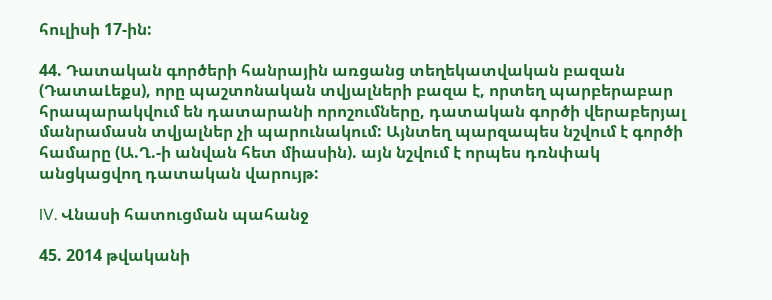հուլիսի 17-ին:

44. Դատական գործերի հանրային առցանց տեղեկատվական բազան (ԴատաԼեքս), որը պաշտոնական տվյալների բազա է, որտեղ պարբերաբար հրապարակվում են դատարանի որոշումները, դատական գործի վերաբերյալ մանրամասն տվյալներ չի պարունակում: Այնտեղ պարզապես նշվում է գործի համարը (Ա.Ղ.-ի անվան հետ միասին). այն նշվում է որպես դռնփակ անցկացվող դատական վարույթ:

IV. Վնասի հատուցման պահանջ

45. 2014 թվականի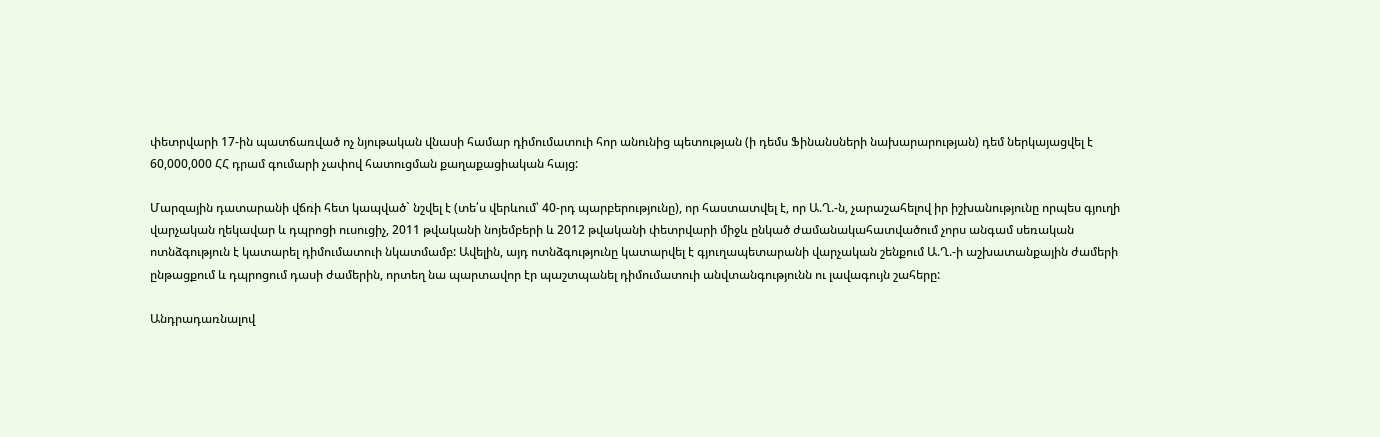փետրվարի 17-ին պատճառված ոչ նյութական վնասի համար դիմումատուի հոր անունից պետության (ի դեմս Ֆինանսների նախարարության) դեմ ներկայացվել է 60,000,000 ՀՀ դրամ գումարի չափով հատուցման քաղաքացիական հայց:

Մարզային դատարանի վճռի հետ կապված` նշվել է (տե՛ս վերևում՝ 40-րդ պարբերությունը), որ հաստատվել է, որ Ա.Ղ.-ն, չարաշահելով իր իշխանությունը որպես գյուղի վարչական ղեկավար և դպրոցի ուսուցիչ, 2011 թվականի նոյեմբերի և 2012 թվականի փետրվարի միջև ընկած ժամանակահատվածում չորս անգամ սեռական ոտնձգություն է կատարել դիմումատուի նկատմամբ: Ավելին, այդ ոտնձգությունը կատարվել է գյուղապետարանի վարչական շենքում Ա.Ղ.-ի աշխատանքային ժամերի ընթացքում և դպրոցում դասի ժամերին, որտեղ նա պարտավոր էր պաշտպանել դիմումատուի անվտանգությունն ու լավագույն շահերը:

Անդրադառնալով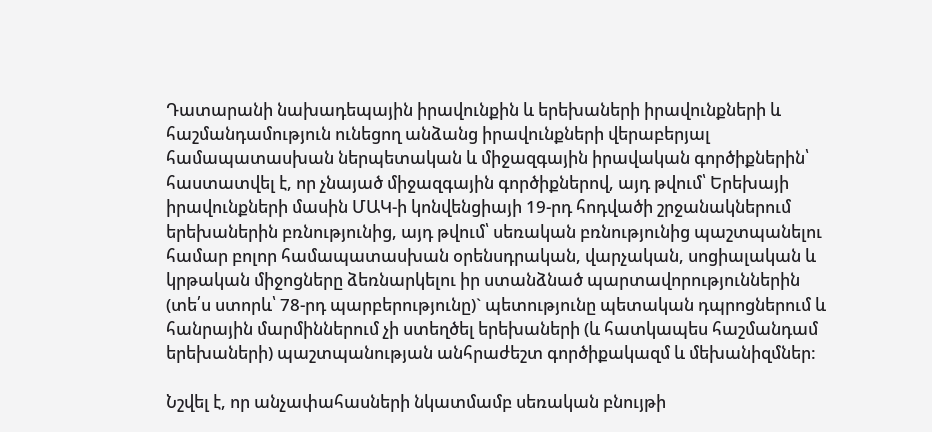Դատարանի նախադեպային իրավունքին և երեխաների իրավունքների և հաշմանդամություն ունեցող անձանց իրավունքների վերաբերյալ համապատասխան ներպետական և միջազգային իրավական գործիքներին՝ հաստատվել է, որ չնայած միջազգային գործիքներով, այդ թվում՝ Երեխայի իրավունքների մասին ՄԱԿ-ի կոնվենցիայի 19-րդ հոդվածի շրջանակներում երեխաներին բռնությունից, այդ թվում՝ սեռական բռնությունից պաշտպանելու համար բոլոր համապատասխան օրենսդրական, վարչական, սոցիալական և կրթական միջոցները ձեռնարկելու իր ստանձնած պարտավորություններին (տե՛ս ստորև՝ 78-րդ պարբերությունը)` պետությունը պետական դպրոցներում և հանրային մարմիններում չի ստեղծել երեխաների (և հատկապես հաշմանդամ երեխաների) պաշտպանության անհրաժեշտ գործիքակազմ և մեխանիզմներ:

Նշվել է, որ անչափահասների նկատմամբ սեռական բնույթի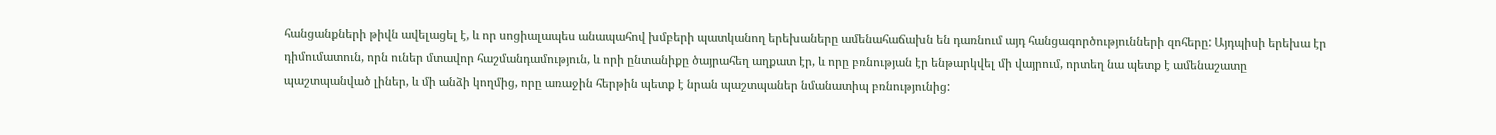հանցանքների թիվն ավելացել է, և որ սոցիալապես անապահով խմբերի պատկանող երեխաները ամենահաճախն են դառնում այդ հանցագործությունների զոհերը: Այդպիսի երեխա էր դիմումատուն, որն ուներ մտավոր հաշմանդամություն, և որի ընտանիքը ծայրահեղ աղքատ էր, և որը բռնության էր ենթարկվել մի վայրում, որտեղ նա պետք է ամենաշատը պաշտպանված լիներ, և մի անձի կողմից, որը առաջին հերթին պետք է նրան պաշտպաներ նմանատիպ բռնությունից: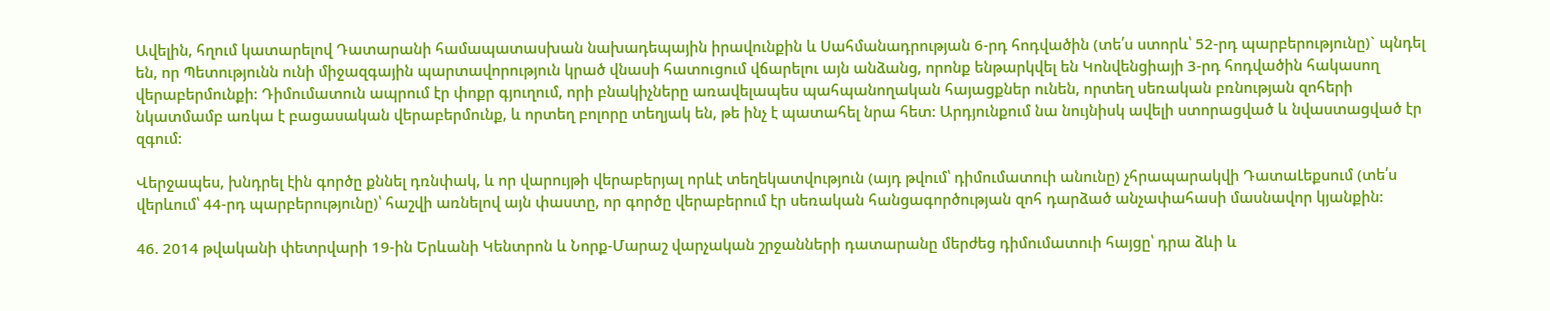Ավելին, հղում կատարելով Դատարանի համապատասխան նախադեպային իրավունքին և Սահմանադրության 6-րդ հոդվածին (տե՛ս ստորև՝ 52-րդ պարբերությունը)` պնդել են, որ Պետությունն ունի միջազգային պարտավորություն կրած վնասի հատուցում վճարելու այն անձանց, որոնք ենթարկվել են Կոնվենցիայի 3-րդ հոդվածին հակասող վերաբերմունքի: Դիմումատուն ապրում էր փոքր գյուղում, որի բնակիչները առավելապես պահպանողական հայացքներ ունեն, որտեղ սեռական բռնության զոհերի նկատմամբ առկա է բացասական վերաբերմունք, և որտեղ բոլորը տեղյակ են, թե ինչ է պատահել նրա հետ: Արդյունքում նա նույնիսկ ավելի ստորացված և նվաստացված էր զգում:

Վերջապես, խնդրել էին գործը քննել դռնփակ, և որ վարույթի վերաբերյալ որևէ տեղեկատվություն (այդ թվում՝ դիմումատուի անունը) չհրապարակվի ԴատաԼեքսում (տե՛ս վերևում՝ 44-րդ պարբերությունը)՝ հաշվի առնելով այն փաստը, որ գործը վերաբերում էր սեռական հանցագործության զոհ դարձած անչափահասի մասնավոր կյանքին:

46. 2014 թվականի փետրվարի 19-ին Երևանի Կենտրոն և Նորք-Մարաշ վարչական շրջանների դատարանը մերժեց դիմումատուի հայցը՝ դրա ձևի և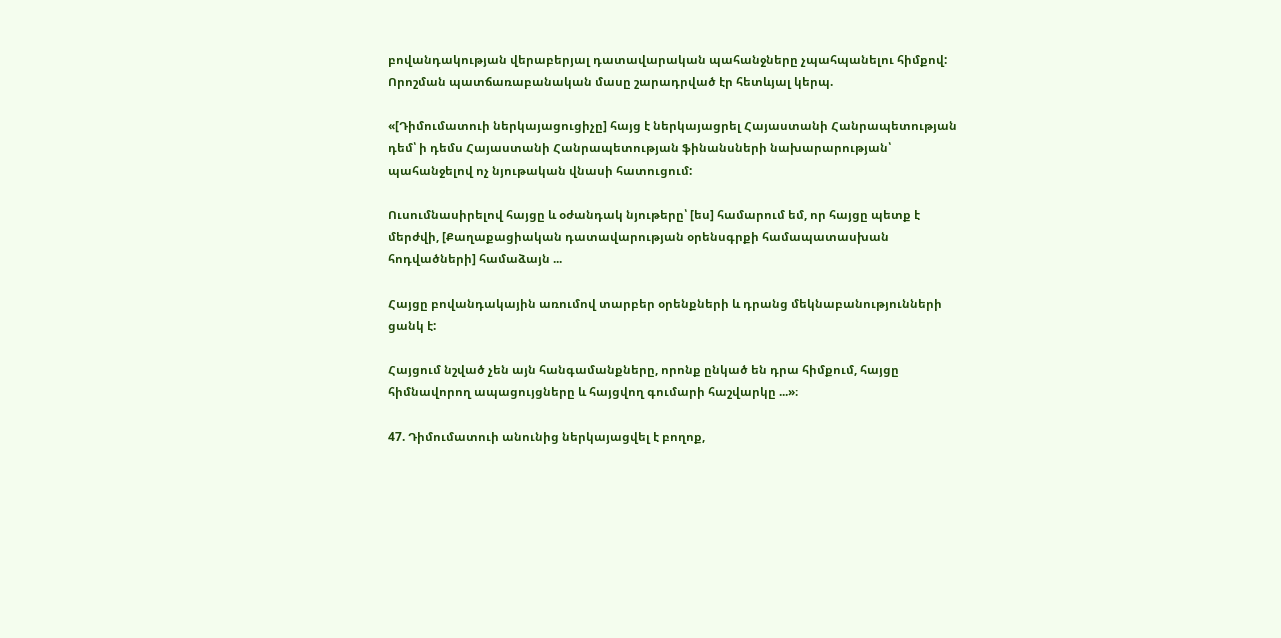բովանդակության վերաբերյալ դատավարական պահանջները չպահպանելու հիմքով: Որոշման պատճառաբանական մասը շարադրված էր հետևյալ կերպ.

«[Դիմումատուի ներկայացուցիչը] հայց է ներկայացրել Հայաստանի Հանրապետության դեմ՝ ի դեմս Հայաստանի Հանրապետության ֆինանսների նախարարության՝ պահանջելով ոչ նյութական վնասի հատուցում:

Ուսումնասիրելով հայցը և օժանդակ նյութերը՝ [ես] համարում եմ, որ հայցը պետք է մերժվի, [Քաղաքացիական դատավարության օրենսգրքի համապատասխան հոդվածների] համաձայն ...

Հայցը բովանդակային առումով տարբեր օրենքների և դրանց մեկնաբանությունների ցանկ է:

Հայցում նշված չեն այն հանգամանքները, որոնք ընկած են դրա հիմքում, հայցը հիմնավորող ապացույցները և հայցվող գումարի հաշվարկը ...»։

47. Դիմումատուի անունից ներկայացվել է բողոք,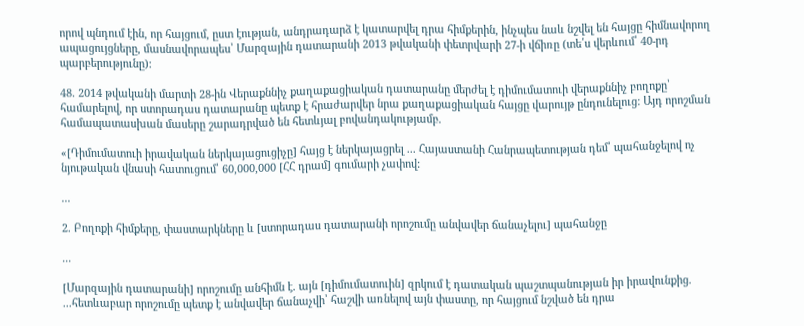որով պնդում էին, որ հայցում, ըստ էության, անդրադարձ է կատարվել դրա հիմքերին, ինչպես նաև նշվել են հայցը հիմնավորող ապացույցները, մասնավորապես՝ Մարզային դատարանի 2013 թվականի փետրվարի 27-ի վճիռը (տե՛ս վերևում՝ 40-րդ պարբերությունը):

48. 2014 թվականի մարտի 28-ին Վերաքննիչ քաղաքացիական դատարանը մերժել է դիմումատուի վերաքննիչ բողոքը՝ համարելով, որ ստորադաս դատարանը պետք է հրաժարվեր նրա քաղաքացիական հայցը վարույթ ընդունելուց: Այդ որոշման համապատասխան մասերը շարադրված են հետևյալ բովանդակությամբ.

«[Դիմումատուի իրավական ներկայացուցիչը] հայց է ներկայացրել ... Հայաստանի Հանրապետության դեմ՝ պահանջելով ոչ նյութական վնասի հատուցում՝ 60,000,000 [ՀՀ դրամ] գումարի չափով:

...

2. Բողոքի հիմքերը, փաստարկները և [ստորադաս դատարանի որոշումը անվավեր ճանաչելու] պահանջը

...

[Մարզային դատարանի] որոշումը անհիմն է. այն [դիմումատուին] զրկում է դատական պաշտպանության իր իրավունքից. ...հետևաբար որոշումը պետք է անվավեր ճանաչվի՝ հաշվի առնելով այն փաստը, որ հայցում նշված են դրա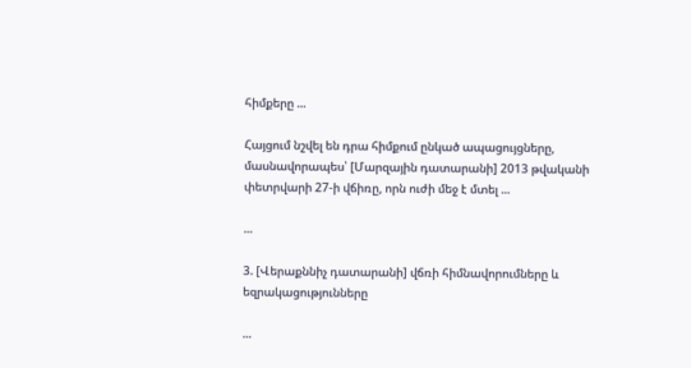հիմքերը ...

Հայցում նշվել են դրա հիմքում ընկած ապացույցները, մասնավորապես՝ [Մարզային դատարանի] 2013 թվականի փետրվարի 27-ի վճիռը, որն ուժի մեջ է մտել ...

...

3. [Վերաքննիչ դատարանի] վճռի հիմնավորումները և եզրակացությունները

...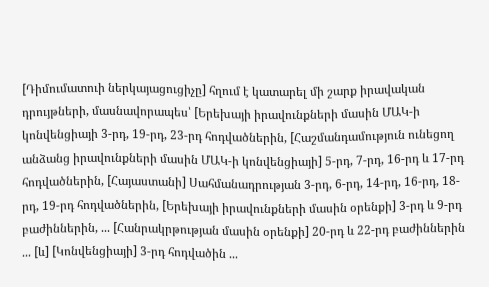[Դիմումատուի ներկայացուցիչը] հղում է կատարել մի շարք իրավական դրույթների, մասնավորապես՝ [Երեխայի իրավունքների մասին ՄԱԿ-ի կոնվենցիայի 3-րդ, 19-րդ, 23-րդ հոդվածներին, [Հաշմանդամություն ունեցող անձանց իրավունքների մասին ՄԱԿ-ի կոնվենցիայի] 5-րդ, 7-րդ, 16-րդ և 17-րդ հոդվածներին, [Հայաստանի] Սահմանադրության 3-րդ, 6-րդ, 14-րդ, 16-րդ, 18-րդ, 19-րդ հոդվածներին, [Երեխայի իրավունքների մասին օրենքի] 3-րդ և 9-րդ բաժիններին, ... [Հանրակրթության մասին օրենքի] 20-րդ և 22-րդ բաժիններին ... [և] [Կոնվենցիայի] 3-րդ հոդվածին ...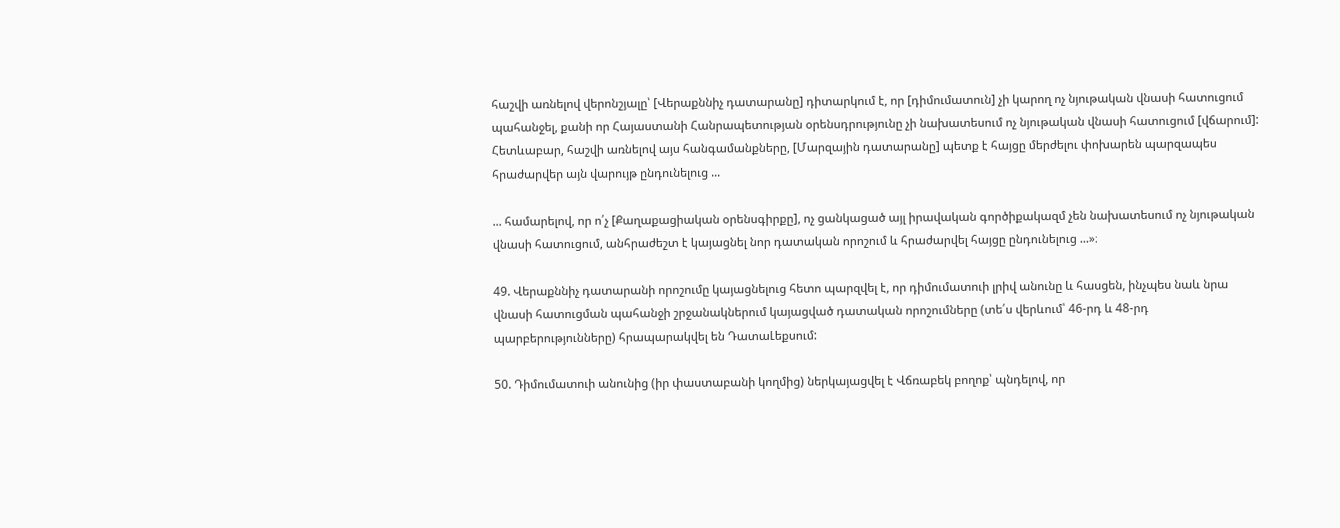հաշվի առնելով վերոնշյալը՝ [Վերաքննիչ դատարանը] դիտարկում է, որ [դիմումատուն] չի կարող ոչ նյութական վնասի հատուցում պահանջել, քանի որ Հայաստանի Հանրապետության օրենսդրությունը չի նախատեսում ոչ նյութական վնասի հատուցում [վճարում]: Հետևաբար, հաշվի առնելով այս հանգամանքները, [Մարզային դատարանը] պետք է հայցը մերժելու փոխարեն պարզապես հրաժարվեր այն վարույթ ընդունելուց ...

... համարելով, որ ո՛չ [Քաղաքացիական օրենսգիրքը], ոչ ցանկացած այլ իրավական գործիքակազմ չեն նախատեսում ոչ նյութական վնասի հատուցում, անհրաժեշտ է կայացնել նոր դատական որոշում և հրաժարվել հայցը ընդունելուց ...»։

49. Վերաքննիչ դատարանի որոշումը կայացնելուց հետո պարզվել է, որ դիմումատուի լրիվ անունը և հասցեն, ինչպես նաև նրա վնասի հատուցման պահանջի շրջանակներում կայացված դատական որոշումները (տե՛ս վերևում՝ 46-րդ և 48-րդ պարբերությունները) հրապարակվել են ԴատաԼեքսում:

50. Դիմումատուի անունից (իր փաստաբանի կողմից) ներկայացվել է Վճռաբեկ բողոք՝ պնդելով, որ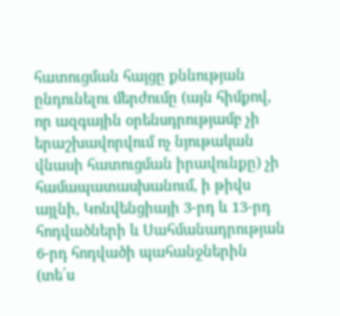հատուցման հայցը քննության ընդունելու մերժումը (այն հիմքով, որ ազգային օրենսդրությամբ չի երաշխավորվում ոչ նյութական վնասի հատուցման իրավունքը) չի համապատասխանում, ի թիվս այլնի, Կոնվենցիայի 3-րդ և 13-րդ հոդվածների և Սահմանադրության 6-րդ հոդվածի պահանջներին (տե՛ս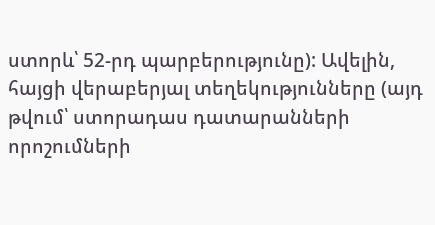ստորև՝ 52-րդ պարբերությունը): Ավելին, հայցի վերաբերյալ տեղեկությունները (այդ թվում՝ ստորադաս դատարանների որոշումների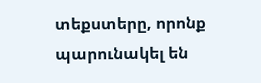տեքստերը, որոնք պարունակել են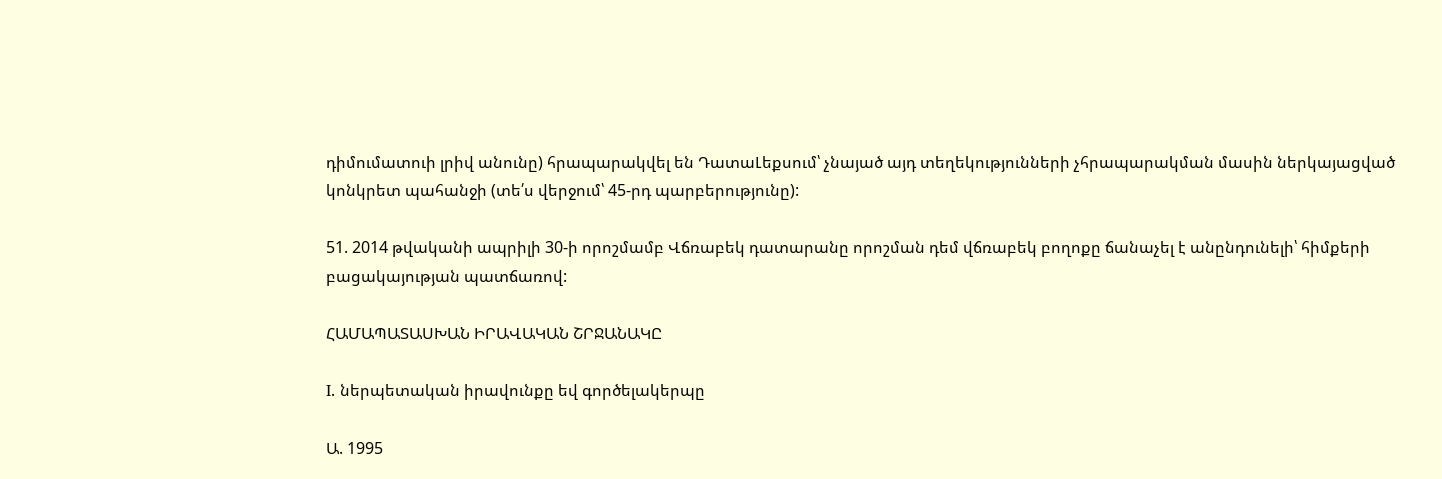դիմումատուի լրիվ անունը) հրապարակվել են ԴատաԼեքսում՝ չնայած այդ տեղեկությունների չհրապարակման մասին ներկայացված կոնկրետ պահանջի (տե՛ս վերջում՝ 45-րդ պարբերությունը):

51. 2014 թվականի ապրիլի 30-ի որոշմամբ Վճռաբեկ դատարանը որոշման դեմ վճռաբեկ բողոքը ճանաչել է անընդունելի՝ հիմքերի բացակայության պատճառով:

ՀԱՄԱՊԱՏԱՍԽԱՆ ԻՐԱՎԱԿԱՆ ՇՐՋԱՆԱԿԸ

I. ներպետական իրավունքը եվ գործելակերպը

Ա. 1995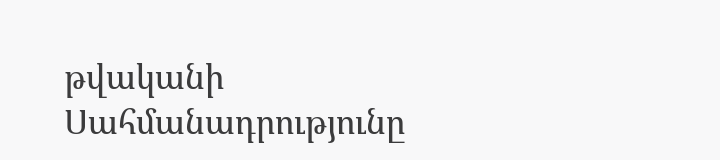թվականի Սահմանադրությունը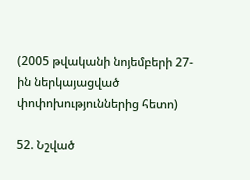(2005 թվականի նոյեմբերի 27-ին ներկայացված փոփոխություններից հետո)

52. Նշված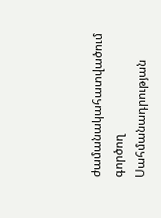ժամանակահատվածում գործող Սահմանադրության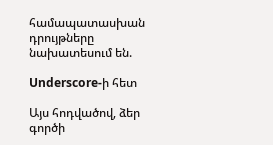համապատասխան դրույթները նախատեսում են.

Underscore-ի հետ

Այս հոդվածով, ձեր գործի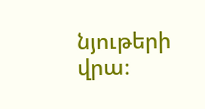նյութերի վրա։